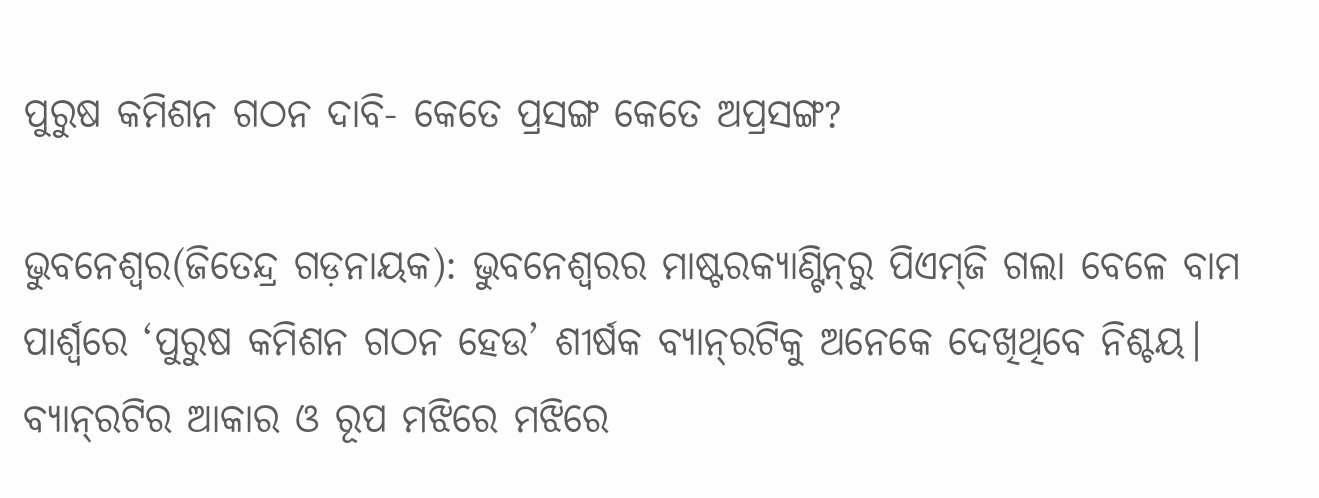ପୁରୁଷ କମିଶନ ଗଠନ ଦାବି- କେତେ ପ୍ରସଙ୍ଗ କେତେ ଅପ୍ରସଙ୍ଗ?

ଭୁବନେଶ୍ୱର(ଜିତେନ୍ଦ୍ର ଗଡ଼ନାୟକ): ଭୁବନେଶ୍ୱରର ମାଷ୍ଟରକ୍ୟାଣ୍ଟିନ୍‌ରୁ ପିଏମ୍‌ଜି ଗଲା ବେଳେ ବାମ ପାର୍ଶ୍ୱରେ ‘ପୁରୁଷ କମିଶନ ଗଠନ ହେଉ’ ଶୀର୍ଷକ ବ୍ୟାନ୍‌ରଟିକୁ ଅନେକେ ଦେଖିଥିବେ ନିଶ୍ଚୟ। ବ୍ୟାନ୍‌ରଟିର ଆକାର ଓ ରୂପ ମଝିରେ ମଝିରେ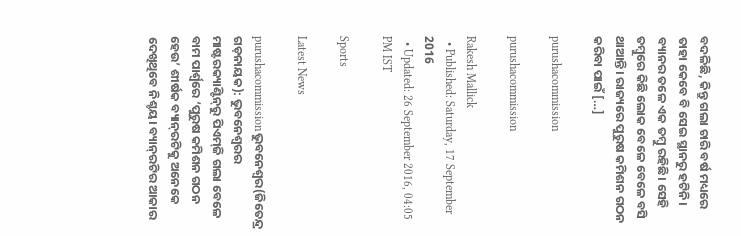ବଦଳିଛି, କିନ୍ତୁ ଗଲା ଚାରି ବର୍ଷ ମଧ୍ୟରେ ତାହା କେବେ ବି ସେଇ ସ୍ଥାନରୁ ହଟିନି। ବ୍ୟାନର ତଳେ ଏକ ତମ୍ବୁ ରହିଛି। ସେହି ତମ୍ବୁରେ କିଛି ଲୋକ ବେଳେ ବେଳେ ବସି ଥାଆନ୍ତି। ରାଜ୍ୟରେ ପୁରୁଷ କମିଶନ ଗଠନ କରିବା ପାଇଁ […]

purushacommission

purushacommission

Rakesh Mallick
  • Published: Saturday, 17 September 2016
  • Updated: 26 September 2016, 04:05 PM IST

Sports

Latest News

purushacommissionଭୁବନେଶ୍ୱର(ଜିତେନ୍ଦ୍ର ଗଡ଼ନାୟକ): ଭୁବନେଶ୍ୱରର ମାଷ୍ଟରକ୍ୟାଣ୍ଟିନ୍‌ରୁ ପିଏମ୍‌ଜି ଗଲା ବେଳେ ବାମ ପାର୍ଶ୍ୱରେ ‘ପୁରୁଷ କମିଶନ ଗଠନ ହେଉ’ ଶୀର୍ଷକ ବ୍ୟାନ୍‌ରଟିକୁ ଅନେକେ ଦେଖିଥିବେ ନିଶ୍ଚୟ। ବ୍ୟାନ୍‌ରଟିର ଆକାର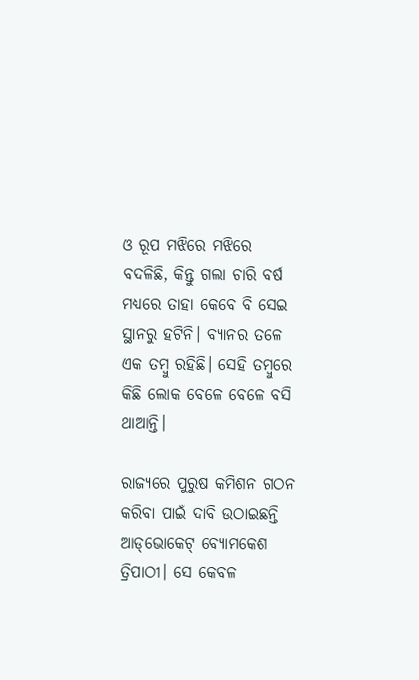ଓ ରୂପ ମଝିରେ ମଝିରେ ବଦଳିଛି, କିନ୍ତୁ ଗଲା ଚାରି ବର୍ଷ ମଧ୍ୟରେ ତାହା କେବେ ବି ସେଇ ସ୍ଥାନରୁ ହଟିନି। ବ୍ୟାନର ତଳେ ଏକ ତମ୍ବୁ ରହିଛି। ସେହି ତମ୍ବୁରେ କିଛି ଲୋକ ବେଳେ ବେଳେ ବସି ଥାଆନ୍ତି।

ରାଜ୍ୟରେ ପୁରୁଷ କମିଶନ ଗଠନ କରିବା ପାଇଁ ଦାବି ଉଠାଇଛନ୍ତି ଆଡ୍‌ଭୋକେଟ୍‌ ବ୍ୟୋମକେଶ ତ୍ରିପାଠୀ। ସେ କେବଳ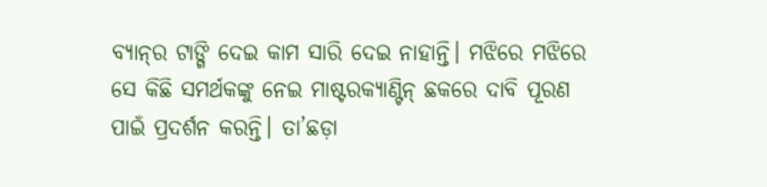ବ୍ୟାନ୍‌ର ଟାଙ୍ଗି ଦେଇ କାମ ସାରି ଦେଇ ନାହାନ୍ତି। ମଝିରେ ମଝିରେ ସେ କିଛି ସମର୍ଥକଙ୍କୁ ନେଇ ମାଷ୍ଟରକ୍ୟାଣ୍ଟିନ୍ ଛକରେ ଦାବି ପୂରଣ ପାଇଁ ପ୍ରଦର୍ଶନ କରନ୍ତି। ତା’ଛଡ଼ା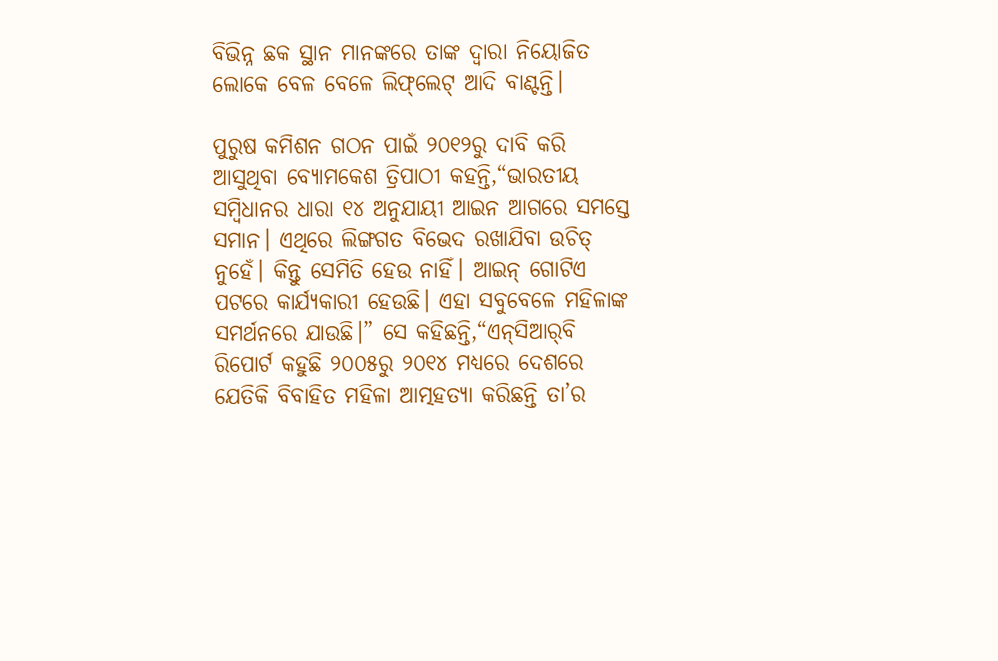ବିଭିନ୍ନ ଛକ ସ୍ଥାନ ମାନଙ୍କରେ ତାଙ୍କ ଦ୍ୱାରା ନିୟୋଜିତ ଲୋକେ ବେଳ ବେଳେ ଲିଫ୍‌ଲେଟ୍‌ ଆଦି ବାଣ୍ଟନ୍ତି।

ପୁରୁଷ କମିଶନ ଗଠନ ପାଇଁ ୨୦୧୨ରୁ ଦାବି କରି ଆସୁଥିବା ବ୍ୟୋମକେଶ ତ୍ରିପାଠୀ କହନ୍ତି,“ଭାରତୀୟ ସମ୍ବିଧାନର ଧାରା ୧୪ ଅନୁଯାୟୀ ଆଇନ ଆଗରେ ସମସ୍ତେ ସମାନ। ଏଥିରେ ଲିଙ୍ଗଗତ ବିଭେଦ ରଖାଯିବା ଉଚିତ୍ ନୁହେଁ। କିନ୍ତୁ ସେମିତି ହେଉ ନାହିଁ। ଆଇନ୍ ଗୋଟିଏ ପଟରେ କାର୍ଯ୍ୟକାରୀ ହେଉଛି। ଏହା ସବୁବେଳେ ମହିଳାଙ୍କ ସମର୍ଥନରେ ଯାଉଛି।” ସେ କହିଛନ୍ତି,“ଏନ୍‌ସିଆର୍‌ବି ରିପୋର୍ଟ କହୁଛି ୨୦୦୫ରୁ ୨୦୧୪ ମଧ୍ୟରେ ଦେଶରେ ଯେତିକି ବିବାହିତ ମହିଳା ଆତ୍ମହତ୍ୟା କରିଛନ୍ତି ତା’ର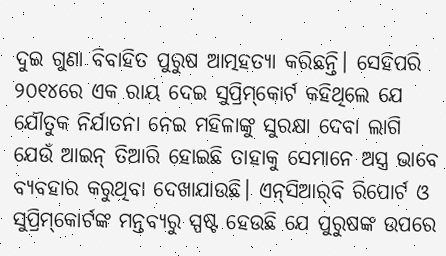ଦୁଇ ଗୁଣା ବିବାହିତ ପୁରୁଷ ଆତ୍ମହତ୍ୟା କରିଛନ୍ତି। ସେହିପରି ୨୦୧୪ରେ ଏକ ରାୟ ଦେଇ ସୁପ୍ରିମ୍‌କୋର୍ଟ କହିଥିଲେ ଯେ ଯୌତୁକ ନିର୍ଯାତନା ନେଇ ମହିଳାଙ୍କୁ ସୁରକ୍ଷା ଦେବା ଲାଗି ଯେଉଁ ଆଇନ୍‌ ତିଆରି ହୋଇଛି ତାହାକୁ ସେମାନେ ଅସ୍ତ୍ର ଭାବେ ବ୍ୟବହାର କରୁଥିବା ଦେଖାଯାଉଛି। ଏନ୍‌ସିଆର୍‌ବି ରିପୋର୍ଟ ଓ ସୁପ୍ରିମ୍‌କୋର୍ଟଙ୍କ ମନ୍ତବ୍ୟରୁ ସ୍ପଷ୍ଟ ହେଉଛି ଯେ ପୁରୁଷଙ୍କ ଉପରେ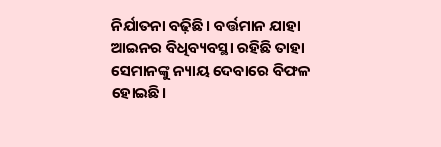ନିର୍ଯାତନା ବଢ଼ିଛି। ବର୍ତ୍ତମାନ ଯାହା ଆଇନର ବିଧିବ୍ୟବସ୍ଥା ରହିଛି ତାହା ସେମାନଙ୍କୁ ନ୍ୟାୟ ଦେବାରେ ବିଫଳ ହୋଇଛି।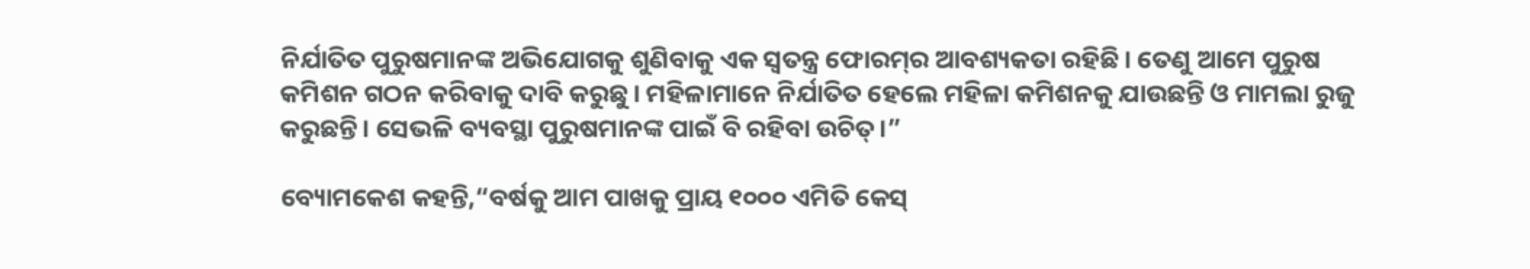ନିର୍ଯାତିତ ପୁରୁଷମାନଙ୍କ ଅଭିଯୋଗକୁ ଶୁଣିବାକୁ ଏକ ସ୍ୱତନ୍ତ୍ର ଫୋରମ୍‌ର ଆବଶ୍ୟକତା ରହିଛି। ତେଣୁ ଆମେ ପୁରୁଷ କମିଶନ ଗଠନ କରିବାକୁ ଦାବି କରୁଛୁ। ମହିଳାମାନେ ନିର୍ଯାତିତ ହେଲେ ମହିଳା କମିଶନକୁ ଯାଉଛନ୍ତି ଓ ମାମଲା ରୁଜୁ କରୁଛନ୍ତି। ସେଭଳି ବ୍ୟବସ୍ଥା ପୁରୁଷମାନଙ୍କ ପାଇଁ ବି ରହିବା ଉଚିତ୍।”

ବ୍ୟୋମକେଶ କହନ୍ତି,“ବର୍ଷକୁ ଆମ ପାଖକୁ ପ୍ରାୟ ୧୦୦୦ ଏମିତି କେସ୍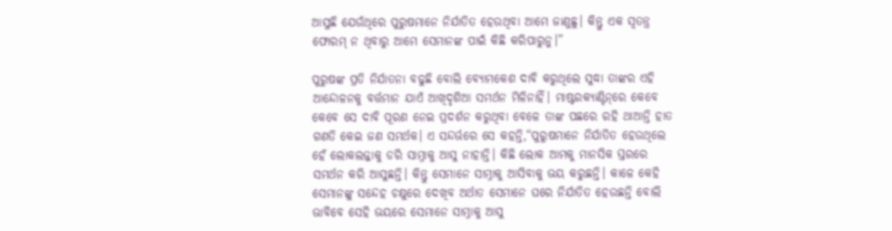ଆସୁଛି ଯେଉଁଥିରେ ପୁରୁଷମାନେ ନିର୍ଯାତିତ ହେଉଥିବା ଆମେ ଜାଣୁଛୁ। କିନ୍ତୁ ଏକ ସ୍ୱତନ୍ତ୍ର ଫୋରମ୍ ନ ଥିବାରୁ ଆମେ ସେମାନଙ୍କ ପାଇଁ କିଛି କରିପାରୁନୁ।”

ପୁରୁଷଙ୍କ ପ୍ରତି ନିର୍ଯାତନା ବଢୁଛି ବୋଲି ବ୍ୟୋମକେଶ ଦାବି କରୁଥିଲେ ସୁଦ୍ଧା ତାଙ୍କର ଏହି ଆନ୍ଦୋଳନକୁ ବର୍ତ୍ତମାନ ଯାଏଁ ଆଖିଦୃଶିଆ ସମର୍ଥନ ମିଳିନାହିଁ। ମାଷ୍ଟରକ୍ୟାଣ୍ଟିନ୍‌ରେ କେବେ କେବେ ସେ ଦାବି ପୂରଣ ନେଇ ପ୍ରଦର୍ଶନ କରୁଥିବା ବେଳେ ତାଙ୍କ ପଛରେ ରହି ଥାଆନ୍ତି ହାତ ଗଣତି କେଇ ଜଣ ସମର୍ଥକ। ଏ ସନ୍ଦର୍ଭରେ ସେ କହନ୍ତି,“ପୁରୁଷମାନେ ନିର୍ଯାତିତ ହେଉଥିଲେ ହେଁ ଲୋକଲଜ୍ଜାକୁ ଡରି ସାମ୍ନାକୁ ଆସୁ ନାହାନ୍ତି। କିଛି ଲୋକ ଆମକୁ ମାନସିକ ସ୍ତରରେ ସମର୍ଥନ କରି ଆସୁଛନ୍ତି। କିନ୍ତୁ ସେମାନେ ସାମ୍ନାକୁ ଆସିବାକୁ ଭୟ କରୁଛନ୍ତି। କାଳେ କେହି ସେମାନଙ୍କୁ ସନ୍ଦେହ ଚକ୍ଷୁରେ ଦେଖିବ ଅର୍ଥାତ ସେମାନେ ଘରେ ନିର୍ଯାତିତ ହେଉଛନ୍ତି ବୋଲି ଭାବିବେ ସେହି ଭୟରେ ସେମାନେ ସାମ୍ନାକୁ ଆସୁ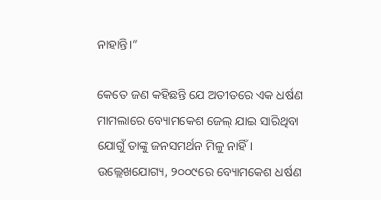ନାହାନ୍ତି।”

କେତେ ଜଣ କହିଛନ୍ତି ଯେ ଅତୀତରେ ଏକ ଧର୍ଷଣ ମାମଲାରେ ବ୍ୟୋମକେଶ ଜେଲ୍ ଯାଇ ସାରିଥିବା ଯୋଗୁଁ ତାଙ୍କୁ ଜନସମର୍ଥନ ମିଳୁ ନାହିଁ। ଉଲ୍ଲେଖଯୋଗ୍ୟ, ୨୦୦୯ରେ ବ୍ୟୋମକେଶ ଧର୍ଷଣ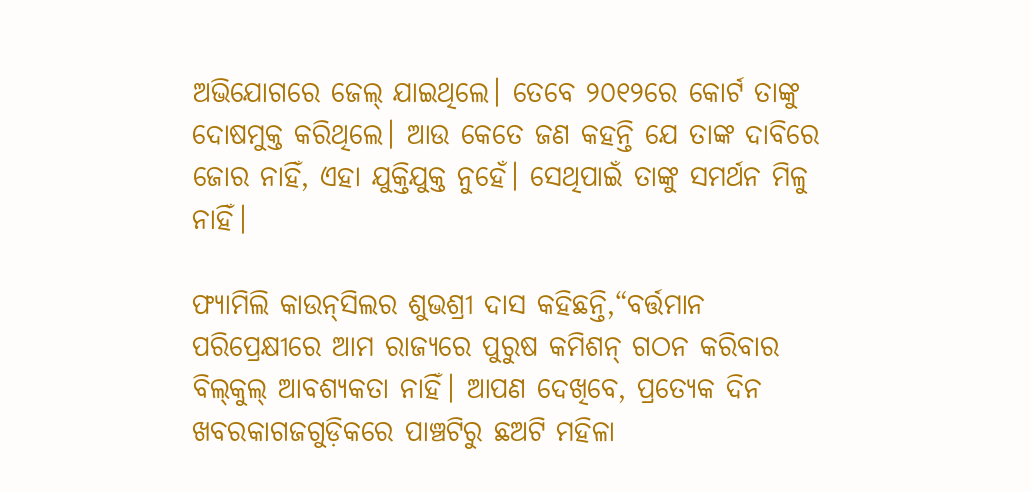ଅଭିଯୋଗରେ ଜେଲ୍ ଯାଇଥିଲେ। ତେବେ ୨୦୧୨ରେ କୋର୍ଟ ତାଙ୍କୁ ଦୋଷମୁକ୍ତ କରିଥିଲେ। ଆଉ କେତେ ଜଣ କହନ୍ତି ଯେ ତାଙ୍କ ଦାବିରେ ଜୋର ନାହିଁ, ଏହା ଯୁକ୍ତିଯୁକ୍ତ ନୁହେଁ। ସେଥିପାଇଁ ତାଙ୍କୁ ସମର୍ଥନ ମିଳୁ ନାହିଁ।

ଫ୍ୟାମିଲି କାଉନ୍‌ସିଲର ଶୁଭଶ୍ରୀ ଦାସ କହିଛନ୍ତି,“ବର୍ତ୍ତମାନ ପରିପ୍ରେକ୍ଷୀରେ ଆମ ରାଜ୍ୟରେ ପୁରୁଷ କମିଶନ୍‌ ଗଠନ କରିବାର ବିଲ୍‌କୁଲ୍‌ ଆବଶ୍ୟକତା ନାହିଁ। ଆପଣ ଦେଖିବେ, ପ୍ରତ୍ୟେକ ଦିନ ଖବରକାଗଜଗୁଡ଼ିକରେ ପାଞ୍ଚଟିରୁ ଛଅଟି ମହିଳା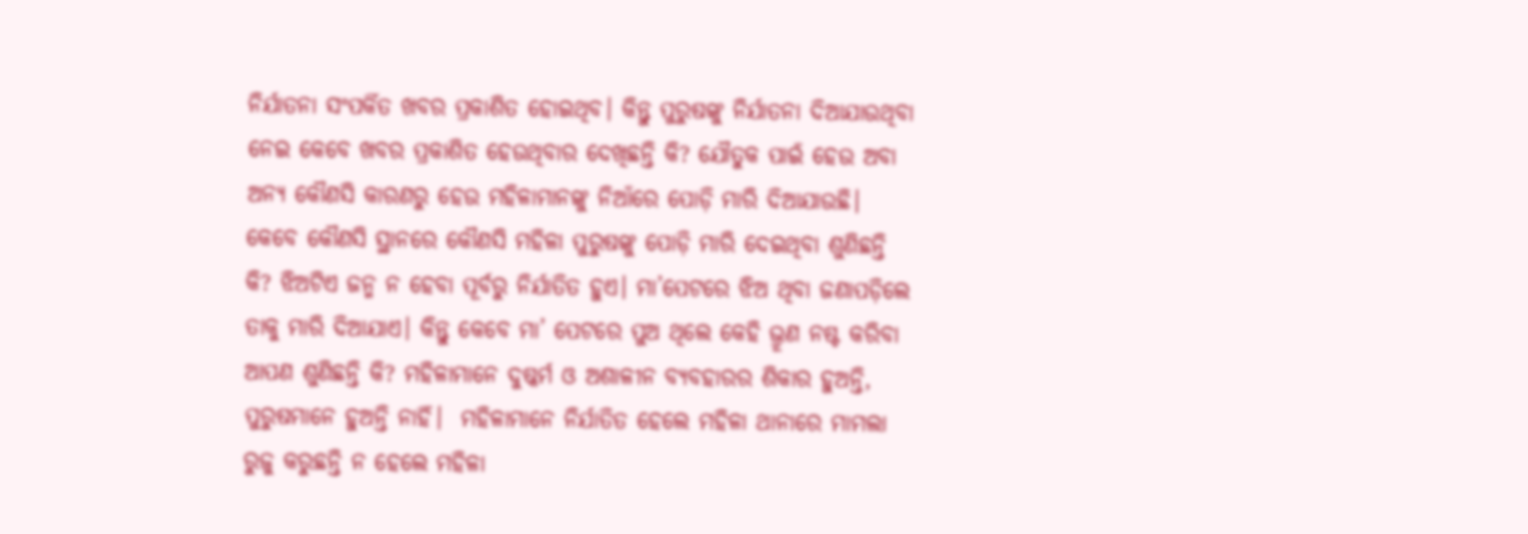ନିର୍ଯାତନା ସଂପର୍କିତ ଖବର ପ୍ରକାଶିତ ହୋଇଥିବ। କିନ୍ତୁ ପୁରୁଷଙ୍କୁ ନିର୍ଯାତନା ଦିଆଯାଉଥିବା ନେଇ କେବେ ଖବର ପ୍ରକାଶିତ ହେଉଥିବାର ଦେଖିଛନ୍ତି କି? ଯୌତୁକ ପାଇଁ ହେଉ ଅବା ଅନ୍ୟ କୌଣସି କାରଣରୁ ହେଉ ମହିଳାମାନଙ୍କୁ ନିଆଁରେ ପୋଡ଼ି ମାରି ଦିଆଯାଉଛି। କେବେ କୌଣସି ସ୍ଥାନରେ କୌଣସି ମହିଳା ପୁରୁଷଙ୍କୁ ପୋଡ଼ି ମାରି ଦେଇଥିବା ଶୁଣିଛନ୍ତି କି? ଝିଅଟିଏ ଜନ୍ମ ନ ହେବା ପୂର୍ବରୁ ନିର୍ଯାତିତ ହୁଏ। ମା’ପେଟରେ ଝିଅ ଥିବା ଜଣାପଡ଼ିଲେ ତାକୁ ମାରି ଦିଆଯାଏ। କିନ୍ତୁ କେବେ ମା’ ପେଟରେ ପୁଅ ଥିଲେ କେହି ଭ୍ରୂଣ ନଷ୍ଟ କରିବା ଆପଣ ଶୁଣିଛନ୍ତି କି? ମହିଳାମାନେ ଦୁଷ୍କର୍ମ ଓ ଅଶାଳୀନ ବ୍ୟବହାରର ଶିକାର ହୁଅନ୍ତି, ପୁରୁଷମାନେ ହୁଅନ୍ତି ନାହିଁ।  ମହିଳାମାନେ ନିର୍ଯାତିତ ହେଲେ ମହିଳା ଥାନାରେ ମାମଲା ରୁଜୁ କରୁଛନ୍ତି ନ ହେଲେ ମହିଳା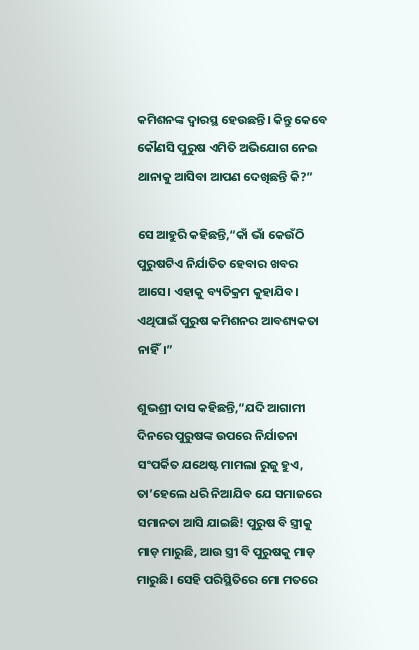କମିଶନଙ୍କ ଦ୍ୱାରସ୍ଥ ହେଉଛନ୍ତି। କିନ୍ତୁ କେବେ କୌଣସି ପୁରୁଷ ଏମିତି ଅଭିଯୋଗ ନେଇ ଥାନାକୁ ଆସିବା ଆପଣ ଦେଖିଛନ୍ତି କି?”

ସେ ଆହୁରି କହିଛନ୍ତି,“କାଁ ଭାଁ କେଉଁଠି ପୁରୁଷଟିଏ ନିର୍ଯାତିତ ହେବାର ଖବର ଆସେ। ଏହାକୁ ବ୍ୟତିକ୍ରମ କୁହାଯିବ। ଏଥିପାଇଁ ପୁରୁଷ କମିଶନର ଆବଶ୍ୟକତା ନାହିଁ।”

ଶୁଭଶ୍ରୀ ଦାସ କହିଛନ୍ତି,“ଯଦି ଆଗାମୀ ଦିନରେ ପୁରୁଷଙ୍କ ଉପରେ ନିର୍ଯାତନା ସଂପର୍କିତ ଯଥେଷ୍ଟ ମାମଲା ରୁଜୁ ହୁଏ, ତା’ହେଲେ ଧରି ନିଆଯିବ ଯେ ସମାଜରେ ସମାନତା ଆସି ଯାଇଛି! ପୁରୁଷ ବି ସ୍ତ୍ରୀକୁ ମାଡ଼ ମାରୁଛି, ଆଉ ସ୍ତ୍ରୀ ବି ପୁରୁଷକୁ ମାଡ଼ ମାରୁଛି। ସେହି ପରିସ୍ଥିତିରେ ମୋ ମତରେ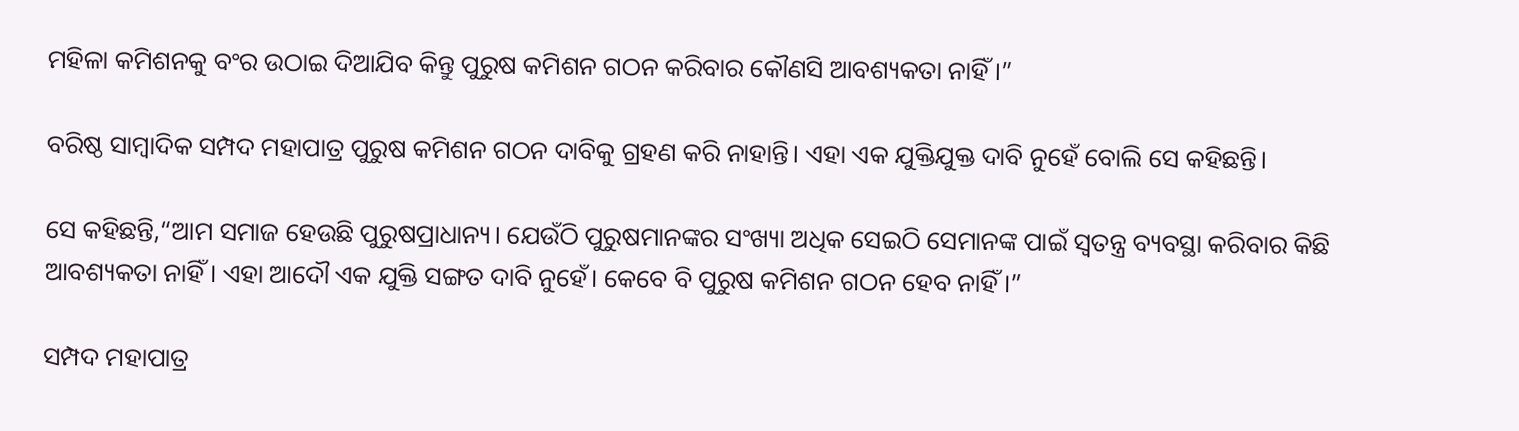ମହିଳା କମିଶନକୁ ବଂର ଉଠାଇ ଦିଆଯିବ କିନ୍ତୁ ପୁରୁଷ କମିଶନ ଗଠନ କରିବାର କୌଣସି ଆବଶ୍ୟକତା ନାହିଁ।”

ବରିଷ୍ଠ ସାମ୍ବାଦିକ ସମ୍ପଦ ମହାପାତ୍ର ପୁରୁଷ କମିଶନ ଗଠନ ଦାବିକୁ ଗ୍ରହଣ କରି ନାହାନ୍ତି। ଏହା ଏକ ଯୁକ୍ତିଯୁକ୍ତ ଦାବି ନୁହେଁ ବୋଲି ସେ କହିଛନ୍ତି।

ସେ କହିଛନ୍ତି,“ଆମ ସମାଜ ହେଉଛି ପୁରୁଷପ୍ରାଧାନ୍ୟ। ଯେଉଁଠି ପୁରୁଷମାନଙ୍କର ସଂଖ୍ୟା ଅଧିକ ସେଇଠି ସେମାନଙ୍କ ପାଇଁ ସ୍ୱତନ୍ତ୍ର ବ୍ୟବସ୍ଥା କରିବାର କିଛି ଆବଶ୍ୟକତା ନାହିଁ। ଏହା ଆଦୌ ଏକ ଯୁକ୍ତି ସଙ୍ଗତ ଦାବି ନୁହେଁ। କେବେ ବି ପୁରୁଷ କମିଶନ ଗଠନ ହେବ ନାହିଁ।”

ସମ୍ପଦ ମହାପାତ୍ର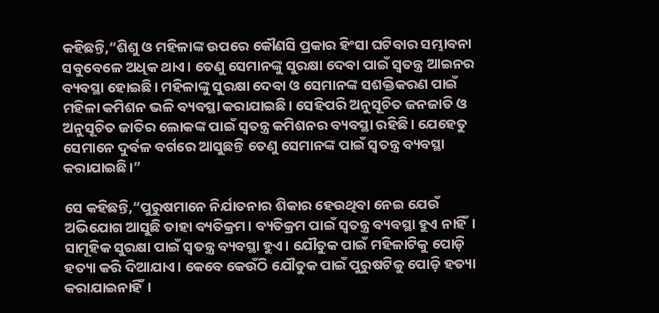କହିଛନ୍ତି,“ଶିଶୁ ଓ ମହିଳାଙ୍କ ଉପରେ କୌଣସି ପ୍ରକାର ହିଂସା ଘଟିବାର ସମ୍ଭାବନା ସବୁବେଳେ ଅଧିକ ଥାଏ। ତେଣୁ ସେମାନଙ୍କୁ ସୁରକ୍ଷା ଦେବା ପାଇଁ ସ୍ୱତନ୍ତ୍ର ଆଇନର ବ୍ୟବସ୍ଥା ହୋଇଛି। ମହିଳାଙ୍କୁ ସୁରକ୍ଷା ଦେବା ଓ ସେମାନଙ୍କ ସଶକ୍ତିକରଣ ପାଇଁ ମହିଳା କମିଶନ ଭଳି ବ୍ୟବସ୍ଥା କରାଯାଇଛି। ସେହିପରି ଅନୁସୂଚିତ ଜନଜାତି ଓ ଅନୁସୂଚିତ ଜାତିର ଲୋକଙ୍କ ପାଇଁ ସ୍ୱତନ୍ତ୍ର କମିଶନର ବ୍ୟବସ୍ଥା ରହିଛି। ଯେହେତୁ ସେମାନେ ଦୁର୍ବଳ ବର୍ଗରେ ଆସୁଛନ୍ତି ତେଣୁ ସେମାନଙ୍କ ପାଇଁ ସ୍ୱତନ୍ତ୍ର ବ୍ୟବସ୍ଥା କରାଯାଇଛି।”

ସେ କହିଛନ୍ତି,“ପୁରୁଷମାନେ ନିର୍ଯାତନାର ଶିକାର ହେଉଥିବା ନେଇ ଯେଉଁ ଅଭିଯୋଗ ଆସୁଛି ତାହା ବ୍ୟତିକ୍ରମ। ବ୍ୟତିକ୍ରମ ପାଇଁ ସ୍ୱତନ୍ତ୍ର ବ୍ୟବସ୍ଥା ହୁଏ ନାହିଁ। ସାମୂହିକ ସୁରକ୍ଷା ପାଇଁ ସ୍ୱତନ୍ତ୍ର ବ୍ୟବସ୍ଥା ହୁଏ। ଯୌତୁକ ପାଇଁ ମହିଳାଟିକୁ ପୋଡ଼ି ହତ୍ୟା କରି ଦିଆଯାଏ। କେବେ କେଉଁଠି ଯୌତୁକ ପାଇଁ ପୁରୁଷଟିକୁ ପୋଡ଼ି ହତ୍ୟା କରାଯାଇନାହିଁ।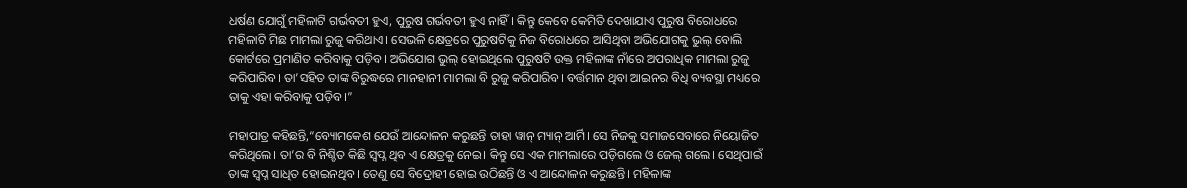ଧର୍ଷଣ ଯୋଗୁଁ ମହିଳାଟି ଗର୍ଭବତୀ ହୁଏ, ପୁରୁଷ ଗର୍ଭବତୀ ହୁଏ ନାହିଁ। କିନ୍ତୁ କେବେ କେମିତି ଦେଖାଯାଏ ପୁରୁଷ ବିରୋଧରେ ମହିଳାଟି ମିଛ ମାମଲା ରୁଜୁ କରିଥାଏ। ସେଭଳି କ୍ଷେତ୍ରରେ ପୁରୁଷଟିକୁ ନିଜ ବିରୋଧରେ ଆସିଥିବା ଅଭିଯୋଗକୁ ଭୁଲ୍ ବୋଲି କୋର୍ଟରେ ପ୍ରମାଣିତ କରିବାକୁ ପଡ଼ିବ। ଅଭିଯୋଗ ଭୁଲ୍ ହୋଇଥିଲେ ପୁରୁଷଟି ଉକ୍ତ ମହିଳାଙ୍କ ନାଁରେ ଅପରାଧିକ ମାମଲା ରୁଜୁ କରିପାରିବ। ତା’ସହିତ ତାଙ୍କ ବିରୁଦ୍ଧରେ ମାନହାନୀ ମାମଲା ବି ରୁଜୁ କରିପାରିବ। ବର୍ତ୍ତମାନ ଥିବା ଆଇନର ବିଧି ବ୍ୟବସ୍ଥା ମଧ୍ୟରେ ତାକୁ ଏହା କରିବାକୁ ପଡ଼ିବ।”

ମହାପାତ୍ର କହିଛନ୍ତି,“ବ୍ୟୋମକେଶ ଯେଉଁ ଆନ୍ଦୋଳନ କରୁଛନ୍ତି ତାହା ୱାନ୍ ମ୍ୟାନ୍ ଆର୍ମି। ସେ ନିଜକୁ ସମାଜସେବାରେ ନିୟୋଜିତ କରିଥିଲେ। ତା’ର ବି ନିଶ୍ଚିତ କିଛି ସ୍ୱପ୍ନ ଥିବ ଏ କ୍ଷେତ୍ରକୁ ନେଇ। କିନ୍ତୁ ସେ ଏକ ମାମଲାରେ ପଡ଼ିଗଲେ ଓ ଜେଲ୍‌ ଗଲେ। ସେଥିପାଇଁ ତାଙ୍କ ସ୍ୱପ୍ନ ସାଧିତ ହୋଇନଥିବ। ତେଣୁ ସେ ବିଦ୍ରୋହୀ ହୋଇ ଉଠିଛନ୍ତି ଓ ଏ ଆନ୍ଦୋଳନ କରୁଛନ୍ତି। ମହିଳାଙ୍କ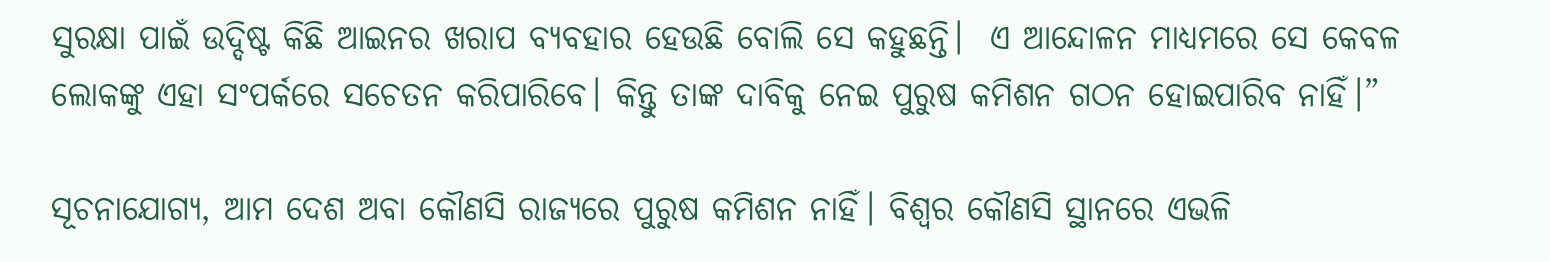ସୁରକ୍ଷା ପାଇଁ ଉଦ୍ଦିଷ୍ଟ କିଛି ଆଇନର ଖରାପ ବ୍ୟବହାର ହେଉଛି ବୋଲି ସେ କହୁଛନ୍ତି।  ଏ ଆନ୍ଦୋଳନ ମାଧ୍ୟମରେ ସେ କେବଳ ଲୋକଙ୍କୁ ଏହା ସଂପର୍କରେ ସଚେତନ କରିପାରିବେ। କିନ୍ତୁ ତାଙ୍କ ଦାବିକୁ ନେଇ ପୁରୁଷ କମିଶନ ଗଠନ ହୋଇପାରିବ ନାହିଁ।”

ସୂଚନାଯୋଗ୍ୟ, ଆମ ଦେଶ ଅବା କୌଣସି ରାଜ୍ୟରେ ପୁରୁଷ କମିଶନ ନାହିଁ। ବିଶ୍ୱର କୌଣସି ସ୍ଥାନରେ ଏଭଳି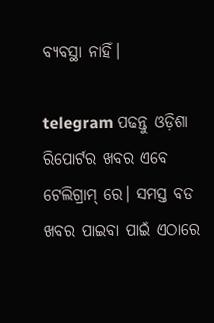ବ୍ୟବସ୍ଥା ନାହିଁ।

telegram ପଢନ୍ତୁ ଓଡ଼ିଶା ରିପୋର୍ଟର ଖବର ଏବେ ଟେଲିଗ୍ରାମ୍ ରେ। ସମସ୍ତ ବଡ ଖବର ପାଇବା ପାଇଁ ଏଠାରେ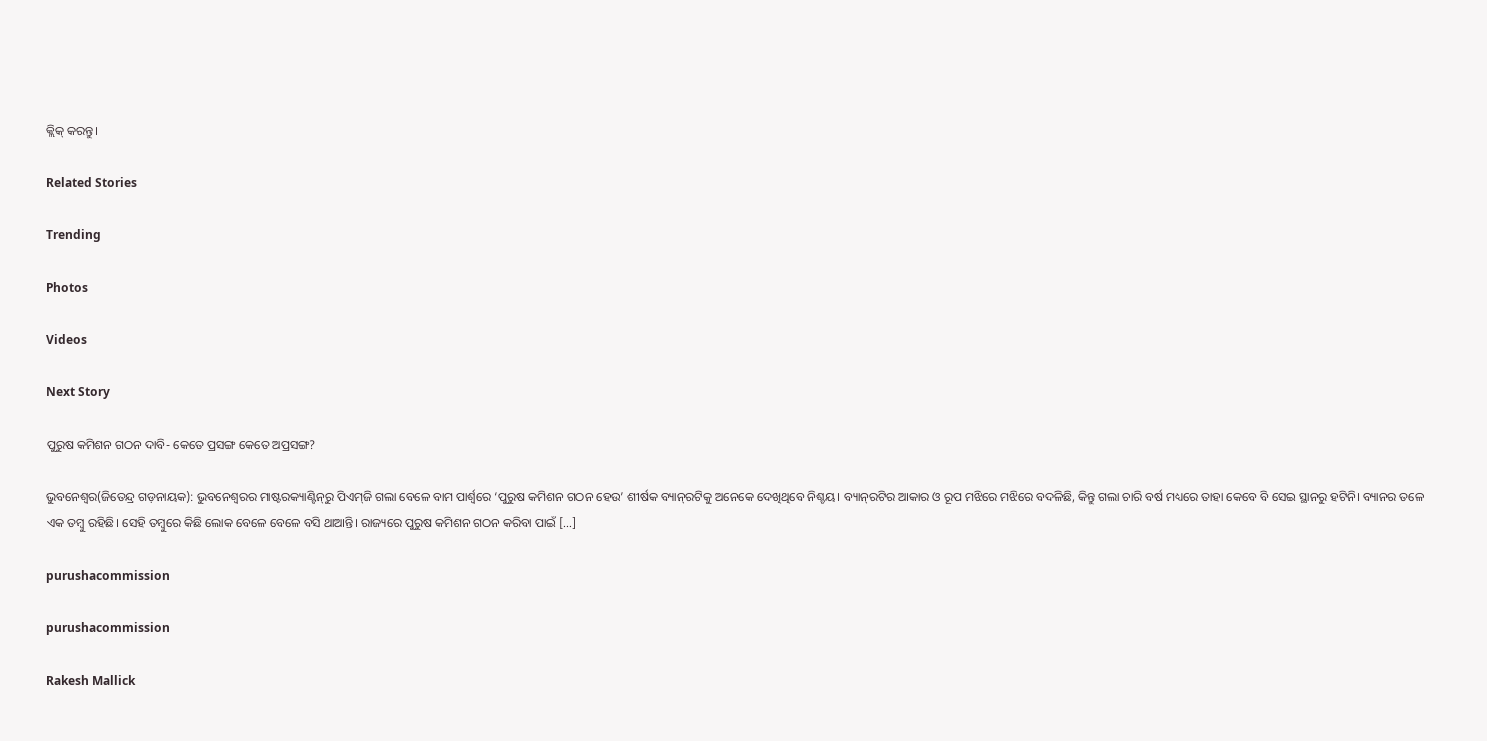କ୍ଲିକ୍ କରନ୍ତୁ।

Related Stories

Trending

Photos

Videos

Next Story

ପୁରୁଷ କମିଶନ ଗଠନ ଦାବି- କେତେ ପ୍ରସଙ୍ଗ କେତେ ଅପ୍ରସଙ୍ଗ?

ଭୁବନେଶ୍ୱର(ଜିତେନ୍ଦ୍ର ଗଡ଼ନାୟକ): ଭୁବନେଶ୍ୱରର ମାଷ୍ଟରକ୍ୟାଣ୍ଟିନ୍‌ରୁ ପିଏମ୍‌ଜି ଗଲା ବେଳେ ବାମ ପାର୍ଶ୍ୱରେ ‘ପୁରୁଷ କମିଶନ ଗଠନ ହେଉ’ ଶୀର୍ଷକ ବ୍ୟାନ୍‌ରଟିକୁ ଅନେକେ ଦେଖିଥିବେ ନିଶ୍ଚୟ। ବ୍ୟାନ୍‌ରଟିର ଆକାର ଓ ରୂପ ମଝିରେ ମଝିରେ ବଦଳିଛି, କିନ୍ତୁ ଗଲା ଚାରି ବର୍ଷ ମଧ୍ୟରେ ତାହା କେବେ ବି ସେଇ ସ୍ଥାନରୁ ହଟିନି। ବ୍ୟାନର ତଳେ ଏକ ତମ୍ବୁ ରହିଛି। ସେହି ତମ୍ବୁରେ କିଛି ଲୋକ ବେଳେ ବେଳେ ବସି ଥାଆନ୍ତି। ରାଜ୍ୟରେ ପୁରୁଷ କମିଶନ ଗଠନ କରିବା ପାଇଁ […]

purushacommission

purushacommission

Rakesh Mallick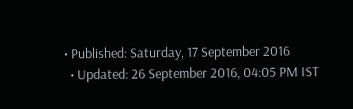• Published: Saturday, 17 September 2016
  • Updated: 26 September 2016, 04:05 PM IST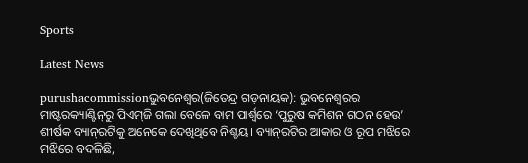Sports

Latest News

purushacommissionଭୁବନେଶ୍ୱର(ଜିତେନ୍ଦ୍ର ଗଡ଼ନାୟକ): ଭୁବନେଶ୍ୱରର ମାଷ୍ଟରକ୍ୟାଣ୍ଟିନ୍‌ରୁ ପିଏମ୍‌ଜି ଗଲା ବେଳେ ବାମ ପାର୍ଶ୍ୱରେ ‘ପୁରୁଷ କମିଶନ ଗଠନ ହେଉ’ ଶୀର୍ଷକ ବ୍ୟାନ୍‌ରଟିକୁ ଅନେକେ ଦେଖିଥିବେ ନିଶ୍ଚୟ। ବ୍ୟାନ୍‌ରଟିର ଆକାର ଓ ରୂପ ମଝିରେ ମଝିରେ ବଦଳିଛି,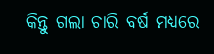କିନ୍ତୁ ଗଲା ଚାରି ବର୍ଷ ମଧ୍ୟରେ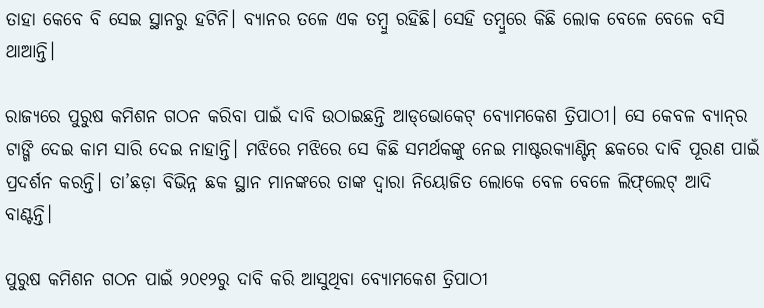ତାହା କେବେ ବି ସେଇ ସ୍ଥାନରୁ ହଟିନି। ବ୍ୟାନର ତଳେ ଏକ ତମ୍ବୁ ରହିଛି। ସେହି ତମ୍ବୁରେ କିଛି ଲୋକ ବେଳେ ବେଳେ ବସି ଥାଆନ୍ତି।

ରାଜ୍ୟରେ ପୁରୁଷ କମିଶନ ଗଠନ କରିବା ପାଇଁ ଦାବି ଉଠାଇଛନ୍ତି ଆଡ୍‌ଭୋକେଟ୍‌ ବ୍ୟୋମକେଶ ତ୍ରିପାଠୀ। ସେ କେବଳ ବ୍ୟାନ୍‌ର ଟାଙ୍ଗି ଦେଇ କାମ ସାରି ଦେଇ ନାହାନ୍ତି। ମଝିରେ ମଝିରେ ସେ କିଛି ସମର୍ଥକଙ୍କୁ ନେଇ ମାଷ୍ଟରକ୍ୟାଣ୍ଟିନ୍ ଛକରେ ଦାବି ପୂରଣ ପାଇଁ ପ୍ରଦର୍ଶନ କରନ୍ତି। ତା’ଛଡ଼ା ବିଭିନ୍ନ ଛକ ସ୍ଥାନ ମାନଙ୍କରେ ତାଙ୍କ ଦ୍ୱାରା ନିୟୋଜିତ ଲୋକେ ବେଳ ବେଳେ ଲିଫ୍‌ଲେଟ୍‌ ଆଦି ବାଣ୍ଟନ୍ତି।

ପୁରୁଷ କମିଶନ ଗଠନ ପାଇଁ ୨୦୧୨ରୁ ଦାବି କରି ଆସୁଥିବା ବ୍ୟୋମକେଶ ତ୍ରିପାଠୀ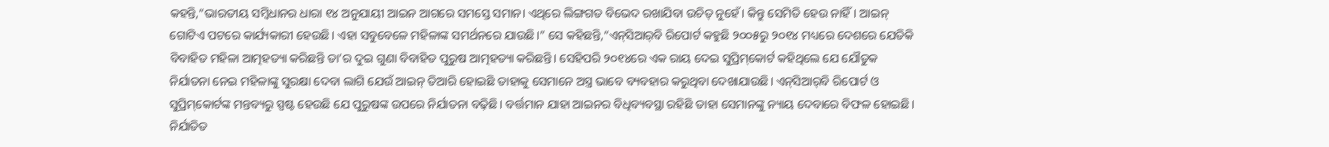କହନ୍ତି,“ଭାରତୀୟ ସମ୍ବିଧାନର ଧାରା ୧୪ ଅନୁଯାୟୀ ଆଇନ ଆଗରେ ସମସ୍ତେ ସମାନ। ଏଥିରେ ଲିଙ୍ଗଗତ ବିଭେଦ ରଖାଯିବା ଉଚିତ୍ ନୁହେଁ। କିନ୍ତୁ ସେମିତି ହେଉ ନାହିଁ। ଆଇନ୍ ଗୋଟିଏ ପଟରେ କାର୍ଯ୍ୟକାରୀ ହେଉଛି। ଏହା ସବୁବେଳେ ମହିଳାଙ୍କ ସମର୍ଥନରେ ଯାଉଛି।” ସେ କହିଛନ୍ତି,“ଏନ୍‌ସିଆର୍‌ବି ରିପୋର୍ଟ କହୁଛି ୨୦୦୫ରୁ ୨୦୧୪ ମଧ୍ୟରେ ଦେଶରେ ଯେତିକି ବିବାହିତ ମହିଳା ଆତ୍ମହତ୍ୟା କରିଛନ୍ତି ତା’ର ଦୁଇ ଗୁଣା ବିବାହିତ ପୁରୁଷ ଆତ୍ମହତ୍ୟା କରିଛନ୍ତି। ସେହିପରି ୨୦୧୪ରେ ଏକ ରାୟ ଦେଇ ସୁପ୍ରିମ୍‌କୋର୍ଟ କହିଥିଲେ ଯେ ଯୌତୁକ ନିର୍ଯାତନା ନେଇ ମହିଳାଙ୍କୁ ସୁରକ୍ଷା ଦେବା ଲାଗି ଯେଉଁ ଆଇନ୍‌ ତିଆରି ହୋଇଛି ତାହାକୁ ସେମାନେ ଅସ୍ତ୍ର ଭାବେ ବ୍ୟବହାର କରୁଥିବା ଦେଖାଯାଉଛି। ଏନ୍‌ସିଆର୍‌ବି ରିପୋର୍ଟ ଓ ସୁପ୍ରିମ୍‌କୋର୍ଟଙ୍କ ମନ୍ତବ୍ୟରୁ ସ୍ପଷ୍ଟ ହେଉଛି ଯେ ପୁରୁଷଙ୍କ ଉପରେ ନିର୍ଯାତନା ବଢ଼ିଛି। ବର୍ତ୍ତମାନ ଯାହା ଆଇନର ବିଧିବ୍ୟବସ୍ଥା ରହିଛି ତାହା ସେମାନଙ୍କୁ ନ୍ୟାୟ ଦେବାରେ ବିଫଳ ହୋଇଛି। ନିର୍ଯାତିତ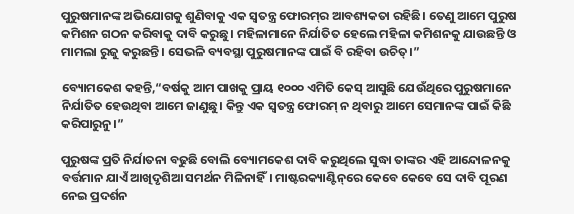ପୁରୁଷମାନଙ୍କ ଅଭିଯୋଗକୁ ଶୁଣିବାକୁ ଏକ ସ୍ୱତନ୍ତ୍ର ଫୋରମ୍‌ର ଆବଶ୍ୟକତା ରହିଛି। ତେଣୁ ଆମେ ପୁରୁଷ କମିଶନ ଗଠନ କରିବାକୁ ଦାବି କରୁଛୁ। ମହିଳାମାନେ ନିର୍ଯାତିତ ହେଲେ ମହିଳା କମିଶନକୁ ଯାଉଛନ୍ତି ଓ ମାମଲା ରୁଜୁ କରୁଛନ୍ତି। ସେଭଳି ବ୍ୟବସ୍ଥା ପୁରୁଷମାନଙ୍କ ପାଇଁ ବି ରହିବା ଉଚିତ୍।”

ବ୍ୟୋମକେଶ କହନ୍ତି,“ବର୍ଷକୁ ଆମ ପାଖକୁ ପ୍ରାୟ ୧୦୦୦ ଏମିତି କେସ୍ ଆସୁଛି ଯେଉଁଥିରେ ପୁରୁଷମାନେ ନିର୍ଯାତିତ ହେଉଥିବା ଆମେ ଜାଣୁଛୁ। କିନ୍ତୁ ଏକ ସ୍ୱତନ୍ତ୍ର ଫୋରମ୍ ନ ଥିବାରୁ ଆମେ ସେମାନଙ୍କ ପାଇଁ କିଛି କରିପାରୁନୁ।”

ପୁରୁଷଙ୍କ ପ୍ରତି ନିର୍ଯାତନା ବଢୁଛି ବୋଲି ବ୍ୟୋମକେଶ ଦାବି କରୁଥିଲେ ସୁଦ୍ଧା ତାଙ୍କର ଏହି ଆନ୍ଦୋଳନକୁ ବର୍ତ୍ତମାନ ଯାଏଁ ଆଖିଦୃଶିଆ ସମର୍ଥନ ମିଳିନାହିଁ। ମାଷ୍ଟରକ୍ୟାଣ୍ଟିନ୍‌ରେ କେବେ କେବେ ସେ ଦାବି ପୂରଣ ନେଇ ପ୍ରଦର୍ଶନ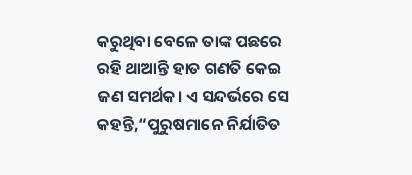କରୁଥିବା ବେଳେ ତାଙ୍କ ପଛରେ ରହି ଥାଆନ୍ତି ହାତ ଗଣତି କେଇ ଜଣ ସମର୍ଥକ। ଏ ସନ୍ଦର୍ଭରେ ସେ କହନ୍ତି,“ପୁରୁଷମାନେ ନିର୍ଯାତିତ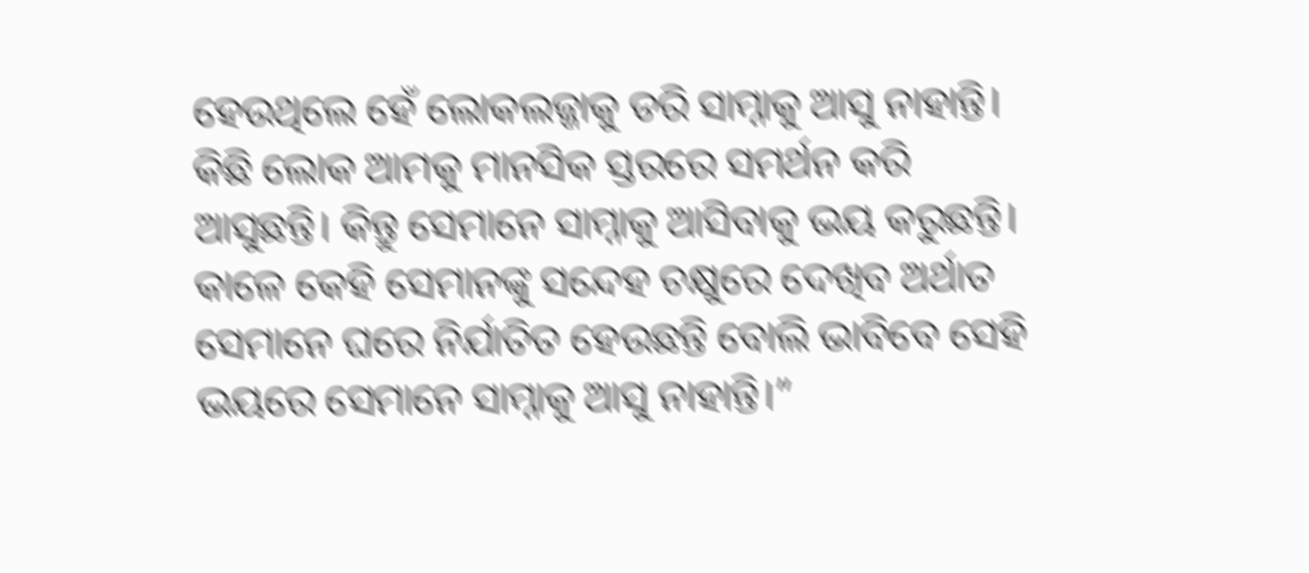ହେଉଥିଲେ ହେଁ ଲୋକଲଜ୍ଜାକୁ ଡରି ସାମ୍ନାକୁ ଆସୁ ନାହାନ୍ତି। କିଛି ଲୋକ ଆମକୁ ମାନସିକ ସ୍ତରରେ ସମର୍ଥନ କରି ଆସୁଛନ୍ତି। କିନ୍ତୁ ସେମାନେ ସାମ୍ନାକୁ ଆସିବାକୁ ଭୟ କରୁଛନ୍ତି। କାଳେ କେହି ସେମାନଙ୍କୁ ସନ୍ଦେହ ଚକ୍ଷୁରେ ଦେଖିବ ଅର୍ଥାତ ସେମାନେ ଘରେ ନିର୍ଯାତିତ ହେଉଛନ୍ତି ବୋଲି ଭାବିବେ ସେହି ଭୟରେ ସେମାନେ ସାମ୍ନାକୁ ଆସୁ ନାହାନ୍ତି।”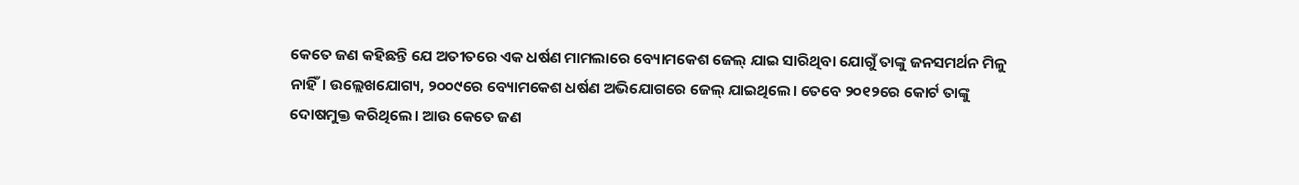କେତେ ଜଣ କହିଛନ୍ତି ଯେ ଅତୀତରେ ଏକ ଧର୍ଷଣ ମାମଲାରେ ବ୍ୟୋମକେଶ ଜେଲ୍ ଯାଇ ସାରିଥିବା ଯୋଗୁଁ ତାଙ୍କୁ ଜନସମର୍ଥନ ମିଳୁ ନାହିଁ। ଉଲ୍ଲେଖଯୋଗ୍ୟ, ୨୦୦୯ରେ ବ୍ୟୋମକେଶ ଧର୍ଷଣ ଅଭିଯୋଗରେ ଜେଲ୍ ଯାଇଥିଲେ। ତେବେ ୨୦୧୨ରେ କୋର୍ଟ ତାଙ୍କୁ ଦୋଷମୁକ୍ତ କରିଥିଲେ। ଆଉ କେତେ ଜଣ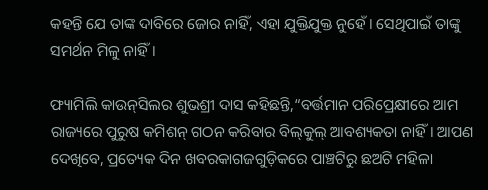କହନ୍ତି ଯେ ତାଙ୍କ ଦାବିରେ ଜୋର ନାହିଁ, ଏହା ଯୁକ୍ତିଯୁକ୍ତ ନୁହେଁ। ସେଥିପାଇଁ ତାଙ୍କୁ ସମର୍ଥନ ମିଳୁ ନାହିଁ।

ଫ୍ୟାମିଲି କାଉନ୍‌ସିଲର ଶୁଭଶ୍ରୀ ଦାସ କହିଛନ୍ତି,“ବର୍ତ୍ତମାନ ପରିପ୍ରେକ୍ଷୀରେ ଆମ ରାଜ୍ୟରେ ପୁରୁଷ କମିଶନ୍‌ ଗଠନ କରିବାର ବିଲ୍‌କୁଲ୍‌ ଆବଶ୍ୟକତା ନାହିଁ। ଆପଣ ଦେଖିବେ, ପ୍ରତ୍ୟେକ ଦିନ ଖବରକାଗଜଗୁଡ଼ିକରେ ପାଞ୍ଚଟିରୁ ଛଅଟି ମହିଳା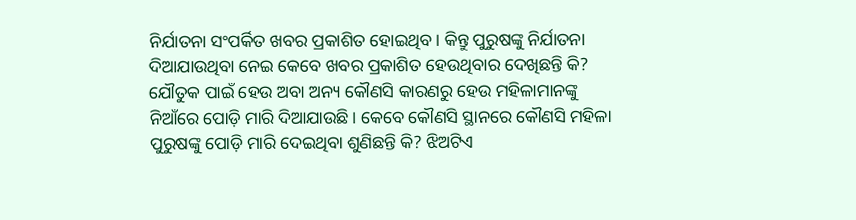ନିର୍ଯାତନା ସଂପର୍କିତ ଖବର ପ୍ରକାଶିତ ହୋଇଥିବ। କିନ୍ତୁ ପୁରୁଷଙ୍କୁ ନିର୍ଯାତନା ଦିଆଯାଉଥିବା ନେଇ କେବେ ଖବର ପ୍ରକାଶିତ ହେଉଥିବାର ଦେଖିଛନ୍ତି କି? ଯୌତୁକ ପାଇଁ ହେଉ ଅବା ଅନ୍ୟ କୌଣସି କାରଣରୁ ହେଉ ମହିଳାମାନଙ୍କୁ ନିଆଁରେ ପୋଡ଼ି ମାରି ଦିଆଯାଉଛି। କେବେ କୌଣସି ସ୍ଥାନରେ କୌଣସି ମହିଳା ପୁରୁଷଙ୍କୁ ପୋଡ଼ି ମାରି ଦେଇଥିବା ଶୁଣିଛନ୍ତି କି? ଝିଅଟିଏ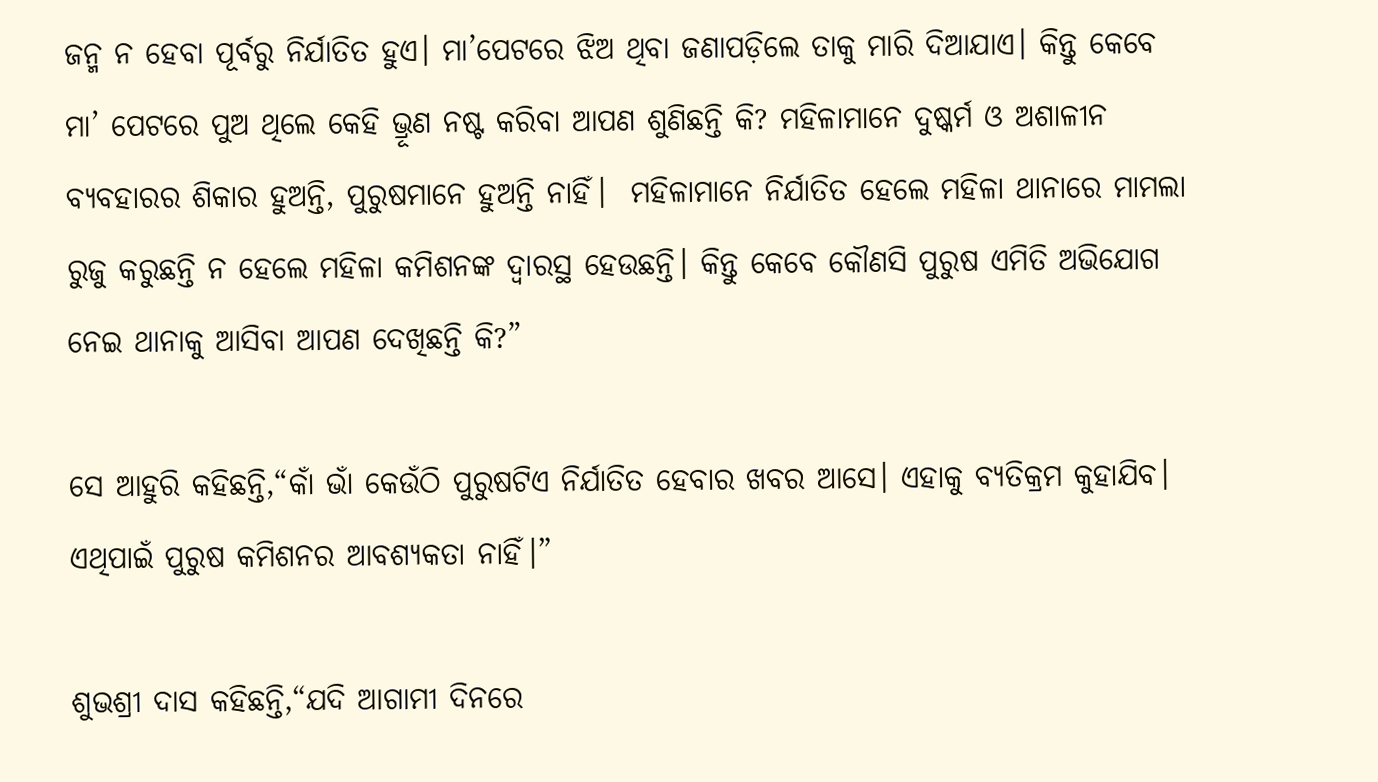ଜନ୍ମ ନ ହେବା ପୂର୍ବରୁ ନିର୍ଯାତିତ ହୁଏ। ମା’ପେଟରେ ଝିଅ ଥିବା ଜଣାପଡ଼ିଲେ ତାକୁ ମାରି ଦିଆଯାଏ। କିନ୍ତୁ କେବେ ମା’ ପେଟରେ ପୁଅ ଥିଲେ କେହି ଭ୍ରୂଣ ନଷ୍ଟ କରିବା ଆପଣ ଶୁଣିଛନ୍ତି କି? ମହିଳାମାନେ ଦୁଷ୍କର୍ମ ଓ ଅଶାଳୀନ ବ୍ୟବହାରର ଶିକାର ହୁଅନ୍ତି, ପୁରୁଷମାନେ ହୁଅନ୍ତି ନାହିଁ।  ମହିଳାମାନେ ନିର୍ଯାତିତ ହେଲେ ମହିଳା ଥାନାରେ ମାମଲା ରୁଜୁ କରୁଛନ୍ତି ନ ହେଲେ ମହିଳା କମିଶନଙ୍କ ଦ୍ୱାରସ୍ଥ ହେଉଛନ୍ତି। କିନ୍ତୁ କେବେ କୌଣସି ପୁରୁଷ ଏମିତି ଅଭିଯୋଗ ନେଇ ଥାନାକୁ ଆସିବା ଆପଣ ଦେଖିଛନ୍ତି କି?”

ସେ ଆହୁରି କହିଛନ୍ତି,“କାଁ ଭାଁ କେଉଁଠି ପୁରୁଷଟିଏ ନିର୍ଯାତିତ ହେବାର ଖବର ଆସେ। ଏହାକୁ ବ୍ୟତିକ୍ରମ କୁହାଯିବ। ଏଥିପାଇଁ ପୁରୁଷ କମିଶନର ଆବଶ୍ୟକତା ନାହିଁ।”

ଶୁଭଶ୍ରୀ ଦାସ କହିଛନ୍ତି,“ଯଦି ଆଗାମୀ ଦିନରେ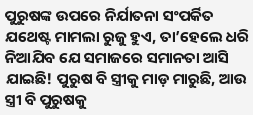ପୁରୁଷଙ୍କ ଉପରେ ନିର୍ଯାତନା ସଂପର୍କିତ ଯଥେଷ୍ଟ ମାମଲା ରୁଜୁ ହୁଏ, ତା’ହେଲେ ଧରି ନିଆଯିବ ଯେ ସମାଜରେ ସମାନତା ଆସି ଯାଇଛି! ପୁରୁଷ ବି ସ୍ତ୍ରୀକୁ ମାଡ଼ ମାରୁଛି, ଆଉ ସ୍ତ୍ରୀ ବି ପୁରୁଷକୁ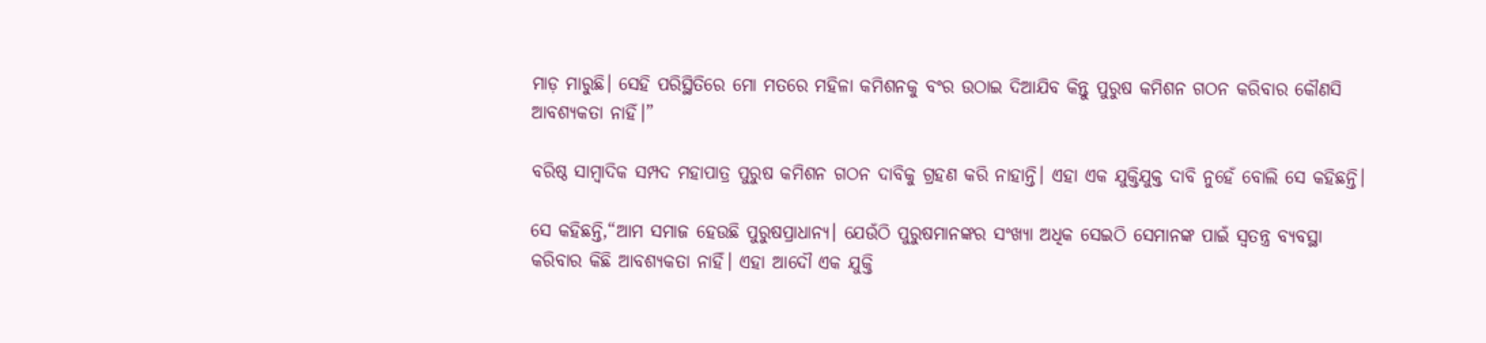ମାଡ଼ ମାରୁଛି। ସେହି ପରିସ୍ଥିତିରେ ମୋ ମତରେ ମହିଳା କମିଶନକୁ ବଂର ଉଠାଇ ଦିଆଯିବ କିନ୍ତୁ ପୁରୁଷ କମିଶନ ଗଠନ କରିବାର କୌଣସି ଆବଶ୍ୟକତା ନାହିଁ।”

ବରିଷ୍ଠ ସାମ୍ବାଦିକ ସମ୍ପଦ ମହାପାତ୍ର ପୁରୁଷ କମିଶନ ଗଠନ ଦାବିକୁ ଗ୍ରହଣ କରି ନାହାନ୍ତି। ଏହା ଏକ ଯୁକ୍ତିଯୁକ୍ତ ଦାବି ନୁହେଁ ବୋଲି ସେ କହିଛନ୍ତି।

ସେ କହିଛନ୍ତି,“ଆମ ସମାଜ ହେଉଛି ପୁରୁଷପ୍ରାଧାନ୍ୟ। ଯେଉଁଠି ପୁରୁଷମାନଙ୍କର ସଂଖ୍ୟା ଅଧିକ ସେଇଠି ସେମାନଙ୍କ ପାଇଁ ସ୍ୱତନ୍ତ୍ର ବ୍ୟବସ୍ଥା କରିବାର କିଛି ଆବଶ୍ୟକତା ନାହିଁ। ଏହା ଆଦୌ ଏକ ଯୁକ୍ତି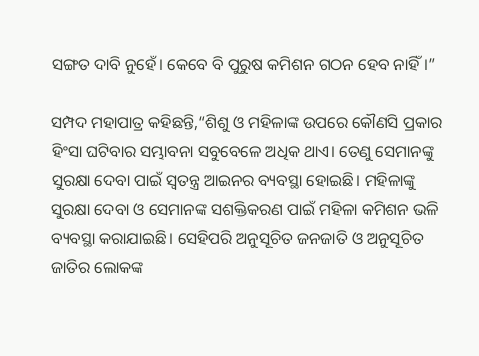ସଙ୍ଗତ ଦାବି ନୁହେଁ। କେବେ ବି ପୁରୁଷ କମିଶନ ଗଠନ ହେବ ନାହିଁ।”

ସମ୍ପଦ ମହାପାତ୍ର କହିଛନ୍ତି,“ଶିଶୁ ଓ ମହିଳାଙ୍କ ଉପରେ କୌଣସି ପ୍ରକାର ହିଂସା ଘଟିବାର ସମ୍ଭାବନା ସବୁବେଳେ ଅଧିକ ଥାଏ। ତେଣୁ ସେମାନଙ୍କୁ ସୁରକ୍ଷା ଦେବା ପାଇଁ ସ୍ୱତନ୍ତ୍ର ଆଇନର ବ୍ୟବସ୍ଥା ହୋଇଛି। ମହିଳାଙ୍କୁ ସୁରକ୍ଷା ଦେବା ଓ ସେମାନଙ୍କ ସଶକ୍ତିକରଣ ପାଇଁ ମହିଳା କମିଶନ ଭଳି ବ୍ୟବସ୍ଥା କରାଯାଇଛି। ସେହିପରି ଅନୁସୂଚିତ ଜନଜାତି ଓ ଅନୁସୂଚିତ ଜାତିର ଲୋକଙ୍କ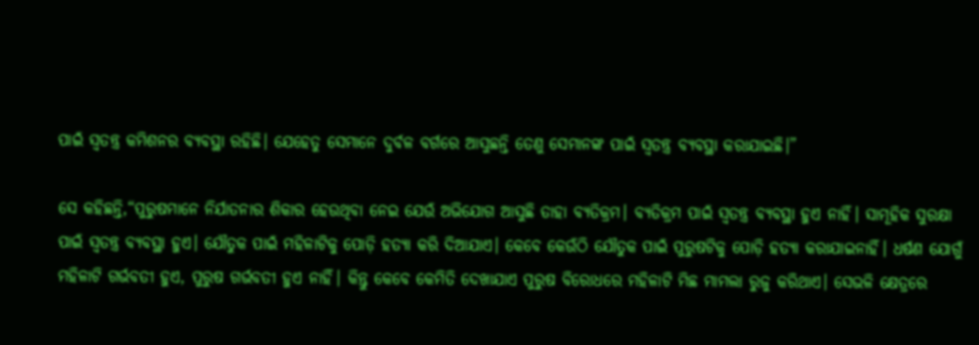ପାଇଁ ସ୍ୱତନ୍ତ୍ର କମିଶନର ବ୍ୟବସ୍ଥା ରହିଛି। ଯେହେତୁ ସେମାନେ ଦୁର୍ବଳ ବର୍ଗରେ ଆସୁଛନ୍ତି ତେଣୁ ସେମାନଙ୍କ ପାଇଁ ସ୍ୱତନ୍ତ୍ର ବ୍ୟବସ୍ଥା କରାଯାଇଛି।”

ସେ କହିଛନ୍ତି,“ପୁରୁଷମାନେ ନିର୍ଯାତନାର ଶିକାର ହେଉଥିବା ନେଇ ଯେଉଁ ଅଭିଯୋଗ ଆସୁଛି ତାହା ବ୍ୟତିକ୍ରମ। ବ୍ୟତିକ୍ରମ ପାଇଁ ସ୍ୱତନ୍ତ୍ର ବ୍ୟବସ୍ଥା ହୁଏ ନାହିଁ। ସାମୂହିକ ସୁରକ୍ଷା ପାଇଁ ସ୍ୱତନ୍ତ୍ର ବ୍ୟବସ୍ଥା ହୁଏ। ଯୌତୁକ ପାଇଁ ମହିଳାଟିକୁ ପୋଡ଼ି ହତ୍ୟା କରି ଦିଆଯାଏ। କେବେ କେଉଁଠି ଯୌତୁକ ପାଇଁ ପୁରୁଷଟିକୁ ପୋଡ଼ି ହତ୍ୟା କରାଯାଇନାହିଁ। ଧର୍ଷଣ ଯୋଗୁଁ ମହିଳାଟି ଗର୍ଭବତୀ ହୁଏ, ପୁରୁଷ ଗର୍ଭବତୀ ହୁଏ ନାହିଁ। କିନ୍ତୁ କେବେ କେମିତି ଦେଖାଯାଏ ପୁରୁଷ ବିରୋଧରେ ମହିଳାଟି ମିଛ ମାମଲା ରୁଜୁ କରିଥାଏ। ସେଭଳି କ୍ଷେତ୍ରରେ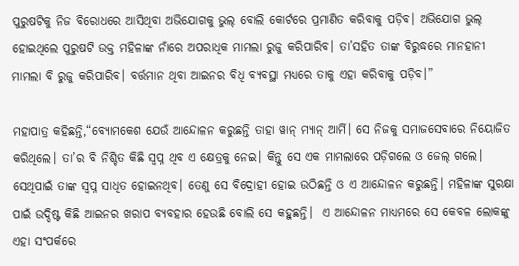ପୁରୁଷଟିକୁ ନିଜ ବିରୋଧରେ ଆସିଥିବା ଅଭିଯୋଗକୁ ଭୁଲ୍ ବୋଲି କୋର୍ଟରେ ପ୍ରମାଣିତ କରିବାକୁ ପଡ଼ିବ। ଅଭିଯୋଗ ଭୁଲ୍ ହୋଇଥିଲେ ପୁରୁଷଟି ଉକ୍ତ ମହିଳାଙ୍କ ନାଁରେ ଅପରାଧିକ ମାମଲା ରୁଜୁ କରିପାରିବ। ତା’ସହିତ ତାଙ୍କ ବିରୁଦ୍ଧରେ ମାନହାନୀ ମାମଲା ବି ରୁଜୁ କରିପାରିବ। ବର୍ତ୍ତମାନ ଥିବା ଆଇନର ବିଧି ବ୍ୟବସ୍ଥା ମଧ୍ୟରେ ତାକୁ ଏହା କରିବାକୁ ପଡ଼ିବ।”

ମହାପାତ୍ର କହିଛନ୍ତି,“ବ୍ୟୋମକେଶ ଯେଉଁ ଆନ୍ଦୋଳନ କରୁଛନ୍ତି ତାହା ୱାନ୍ ମ୍ୟାନ୍ ଆର୍ମି। ସେ ନିଜକୁ ସମାଜସେବାରେ ନିୟୋଜିତ କରିଥିଲେ। ତା’ର ବି ନିଶ୍ଚିତ କିଛି ସ୍ୱପ୍ନ ଥିବ ଏ କ୍ଷେତ୍ରକୁ ନେଇ। କିନ୍ତୁ ସେ ଏକ ମାମଲାରେ ପଡ଼ିଗଲେ ଓ ଜେଲ୍‌ ଗଲେ। ସେଥିପାଇଁ ତାଙ୍କ ସ୍ୱପ୍ନ ସାଧିତ ହୋଇନଥିବ। ତେଣୁ ସେ ବିଦ୍ରୋହୀ ହୋଇ ଉଠିଛନ୍ତି ଓ ଏ ଆନ୍ଦୋଳନ କରୁଛନ୍ତି। ମହିଳାଙ୍କ ସୁରକ୍ଷା ପାଇଁ ଉଦ୍ଦିଷ୍ଟ କିଛି ଆଇନର ଖରାପ ବ୍ୟବହାର ହେଉଛି ବୋଲି ସେ କହୁଛନ୍ତି।  ଏ ଆନ୍ଦୋଳନ ମାଧ୍ୟମରେ ସେ କେବଳ ଲୋକଙ୍କୁ ଏହା ସଂପର୍କରେ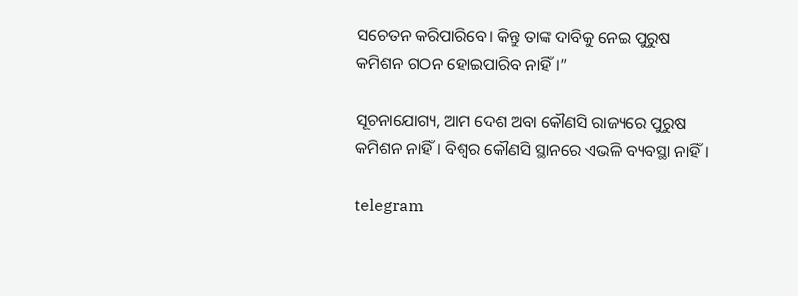ସଚେତନ କରିପାରିବେ। କିନ୍ତୁ ତାଙ୍କ ଦାବିକୁ ନେଇ ପୁରୁଷ କମିଶନ ଗଠନ ହୋଇପାରିବ ନାହିଁ।”

ସୂଚନାଯୋଗ୍ୟ, ଆମ ଦେଶ ଅବା କୌଣସି ରାଜ୍ୟରେ ପୁରୁଷ କମିଶନ ନାହିଁ। ବିଶ୍ୱର କୌଣସି ସ୍ଥାନରେ ଏଭଳି ବ୍ୟବସ୍ଥା ନାହିଁ।

telegram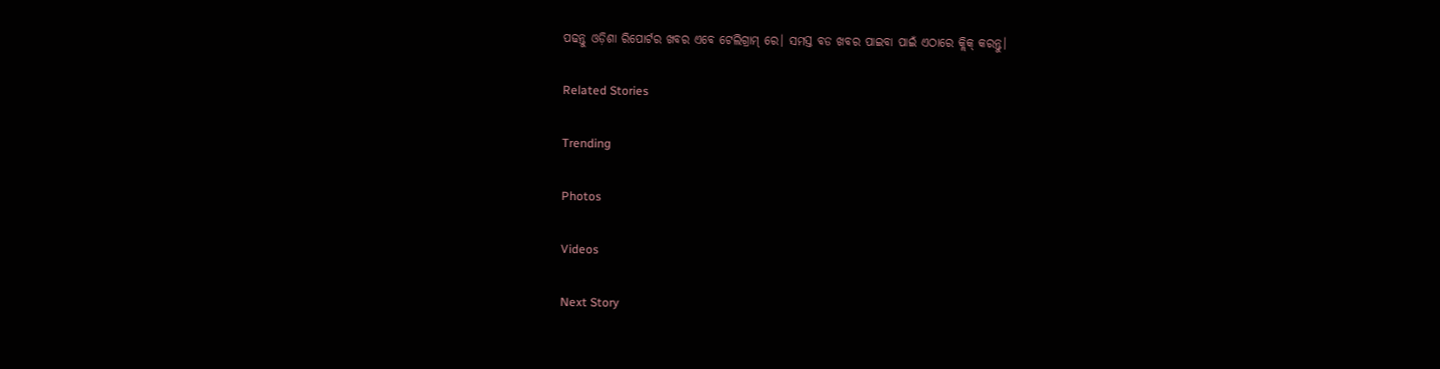ପଢନ୍ତୁ ଓଡ଼ିଶା ରିପୋର୍ଟର ଖବର ଏବେ ଟେଲିଗ୍ରାମ୍ ରେ। ସମସ୍ତ ବଡ ଖବର ପାଇବା ପାଇଁ ଏଠାରେ କ୍ଲିକ୍ କରନ୍ତୁ।

Related Stories

Trending

Photos

Videos

Next Story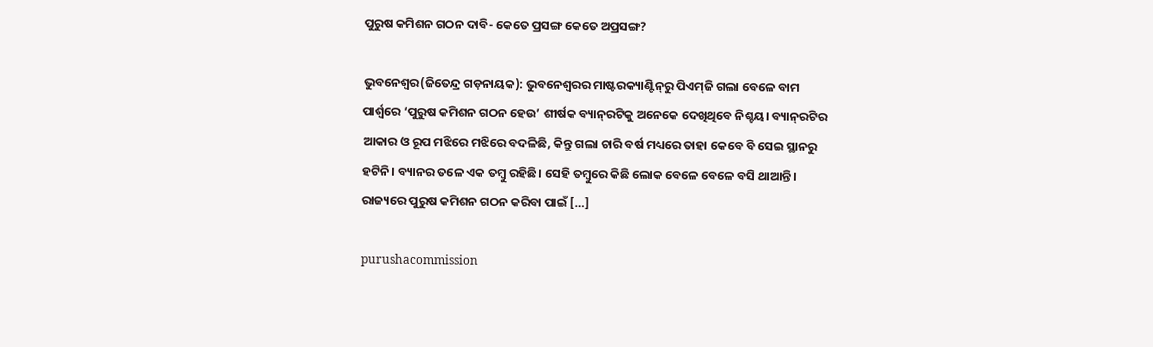ପୁରୁଷ କମିଶନ ଗଠନ ଦାବି- କେତେ ପ୍ରସଙ୍ଗ କେତେ ଅପ୍ରସଙ୍ଗ?

ଭୁବନେଶ୍ୱର(ଜିତେନ୍ଦ୍ର ଗଡ଼ନାୟକ): ଭୁବନେଶ୍ୱରର ମାଷ୍ଟରକ୍ୟାଣ୍ଟିନ୍‌ରୁ ପିଏମ୍‌ଜି ଗଲା ବେଳେ ବାମ ପାର୍ଶ୍ୱରେ ‘ପୁରୁଷ କମିଶନ ଗଠନ ହେଉ’ ଶୀର୍ଷକ ବ୍ୟାନ୍‌ରଟିକୁ ଅନେକେ ଦେଖିଥିବେ ନିଶ୍ଚୟ। ବ୍ୟାନ୍‌ରଟିର ଆକାର ଓ ରୂପ ମଝିରେ ମଝିରେ ବଦଳିଛି, କିନ୍ତୁ ଗଲା ଚାରି ବର୍ଷ ମଧ୍ୟରେ ତାହା କେବେ ବି ସେଇ ସ୍ଥାନରୁ ହଟିନି। ବ୍ୟାନର ତଳେ ଏକ ତମ୍ବୁ ରହିଛି। ସେହି ତମ୍ବୁରେ କିଛି ଲୋକ ବେଳେ ବେଳେ ବସି ଥାଆନ୍ତି। ରାଜ୍ୟରେ ପୁରୁଷ କମିଶନ ଗଠନ କରିବା ପାଇଁ […]

purushacommission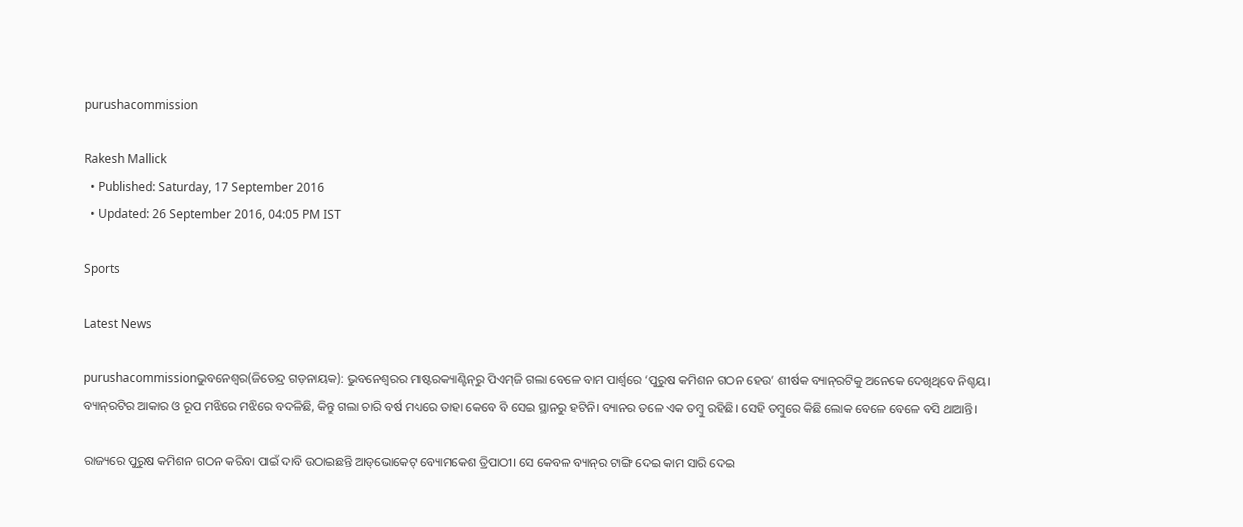purushacommission

Rakesh Mallick
  • Published: Saturday, 17 September 2016
  • Updated: 26 September 2016, 04:05 PM IST

Sports

Latest News

purushacommissionଭୁବନେଶ୍ୱର(ଜିତେନ୍ଦ୍ର ଗଡ଼ନାୟକ): ଭୁବନେଶ୍ୱରର ମାଷ୍ଟରକ୍ୟାଣ୍ଟିନ୍‌ରୁ ପିଏମ୍‌ଜି ଗଲା ବେଳେ ବାମ ପାର୍ଶ୍ୱରେ ‘ପୁରୁଷ କମିଶନ ଗଠନ ହେଉ’ ଶୀର୍ଷକ ବ୍ୟାନ୍‌ରଟିକୁ ଅନେକେ ଦେଖିଥିବେ ନିଶ୍ଚୟ। ବ୍ୟାନ୍‌ରଟିର ଆକାର ଓ ରୂପ ମଝିରେ ମଝିରେ ବଦଳିଛି, କିନ୍ତୁ ଗଲା ଚାରି ବର୍ଷ ମଧ୍ୟରେ ତାହା କେବେ ବି ସେଇ ସ୍ଥାନରୁ ହଟିନି। ବ୍ୟାନର ତଳେ ଏକ ତମ୍ବୁ ରହିଛି। ସେହି ତମ୍ବୁରେ କିଛି ଲୋକ ବେଳେ ବେଳେ ବସି ଥାଆନ୍ତି।

ରାଜ୍ୟରେ ପୁରୁଷ କମିଶନ ଗଠନ କରିବା ପାଇଁ ଦାବି ଉଠାଇଛନ୍ତି ଆଡ୍‌ଭୋକେଟ୍‌ ବ୍ୟୋମକେଶ ତ୍ରିପାଠୀ। ସେ କେବଳ ବ୍ୟାନ୍‌ର ଟାଙ୍ଗି ଦେଇ କାମ ସାରି ଦେଇ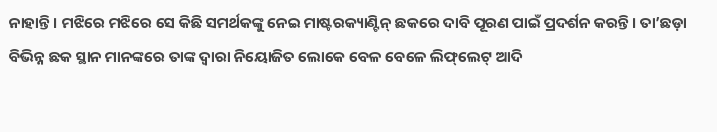ନାହାନ୍ତି। ମଝିରେ ମଝିରେ ସେ କିଛି ସମର୍ଥକଙ୍କୁ ନେଇ ମାଷ୍ଟରକ୍ୟାଣ୍ଟିନ୍ ଛକରେ ଦାବି ପୂରଣ ପାଇଁ ପ୍ରଦର୍ଶନ କରନ୍ତି। ତା’ଛଡ଼ା ବିଭିନ୍ନ ଛକ ସ୍ଥାନ ମାନଙ୍କରେ ତାଙ୍କ ଦ୍ୱାରା ନିୟୋଜିତ ଲୋକେ ବେଳ ବେଳେ ଲିଫ୍‌ଲେଟ୍‌ ଆଦି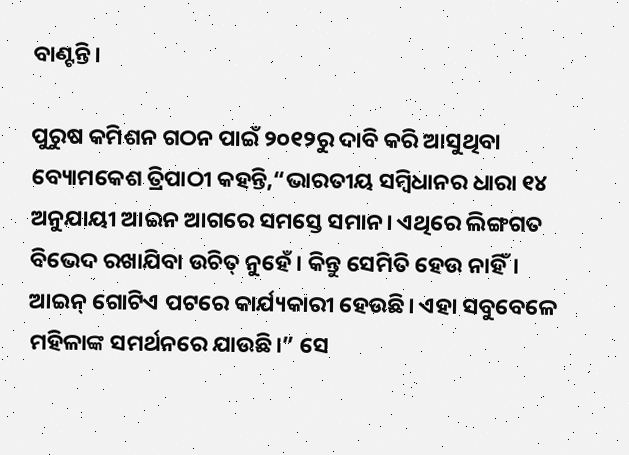ବାଣ୍ଟନ୍ତି।

ପୁରୁଷ କମିଶନ ଗଠନ ପାଇଁ ୨୦୧୨ରୁ ଦାବି କରି ଆସୁଥିବା ବ୍ୟୋମକେଶ ତ୍ରିପାଠୀ କହନ୍ତି,“ଭାରତୀୟ ସମ୍ବିଧାନର ଧାରା ୧୪ ଅନୁଯାୟୀ ଆଇନ ଆଗରେ ସମସ୍ତେ ସମାନ। ଏଥିରେ ଲିଙ୍ଗଗତ ବିଭେଦ ରଖାଯିବା ଉଚିତ୍ ନୁହେଁ। କିନ୍ତୁ ସେମିତି ହେଉ ନାହିଁ। ଆଇନ୍ ଗୋଟିଏ ପଟରେ କାର୍ଯ୍ୟକାରୀ ହେଉଛି। ଏହା ସବୁବେଳେ ମହିଳାଙ୍କ ସମର୍ଥନରେ ଯାଉଛି।” ସେ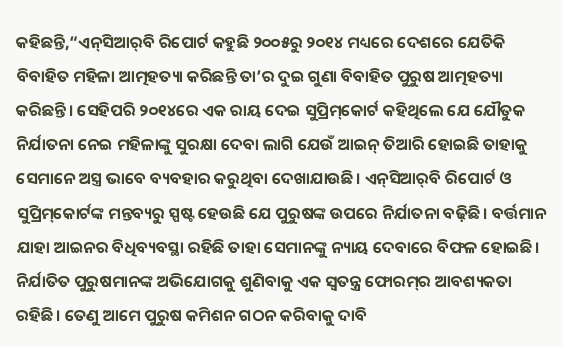କହିଛନ୍ତି,“ଏନ୍‌ସିଆର୍‌ବି ରିପୋର୍ଟ କହୁଛି ୨୦୦୫ରୁ ୨୦୧୪ ମଧ୍ୟରେ ଦେଶରେ ଯେତିକି ବିବାହିତ ମହିଳା ଆତ୍ମହତ୍ୟା କରିଛନ୍ତି ତା’ର ଦୁଇ ଗୁଣା ବିବାହିତ ପୁରୁଷ ଆତ୍ମହତ୍ୟା କରିଛନ୍ତି। ସେହିପରି ୨୦୧୪ରେ ଏକ ରାୟ ଦେଇ ସୁପ୍ରିମ୍‌କୋର୍ଟ କହିଥିଲେ ଯେ ଯୌତୁକ ନିର୍ଯାତନା ନେଇ ମହିଳାଙ୍କୁ ସୁରକ୍ଷା ଦେବା ଲାଗି ଯେଉଁ ଆଇନ୍‌ ତିଆରି ହୋଇଛି ତାହାକୁ ସେମାନେ ଅସ୍ତ୍ର ଭାବେ ବ୍ୟବହାର କରୁଥିବା ଦେଖାଯାଉଛି। ଏନ୍‌ସିଆର୍‌ବି ରିପୋର୍ଟ ଓ ସୁପ୍ରିମ୍‌କୋର୍ଟଙ୍କ ମନ୍ତବ୍ୟରୁ ସ୍ପଷ୍ଟ ହେଉଛି ଯେ ପୁରୁଷଙ୍କ ଉପରେ ନିର୍ଯାତନା ବଢ଼ିଛି। ବର୍ତ୍ତମାନ ଯାହା ଆଇନର ବିଧିବ୍ୟବସ୍ଥା ରହିଛି ତାହା ସେମାନଙ୍କୁ ନ୍ୟାୟ ଦେବାରେ ବିଫଳ ହୋଇଛି। ନିର୍ଯାତିତ ପୁରୁଷମାନଙ୍କ ଅଭିଯୋଗକୁ ଶୁଣିବାକୁ ଏକ ସ୍ୱତନ୍ତ୍ର ଫୋରମ୍‌ର ଆବଶ୍ୟକତା ରହିଛି। ତେଣୁ ଆମେ ପୁରୁଷ କମିଶନ ଗଠନ କରିବାକୁ ଦାବି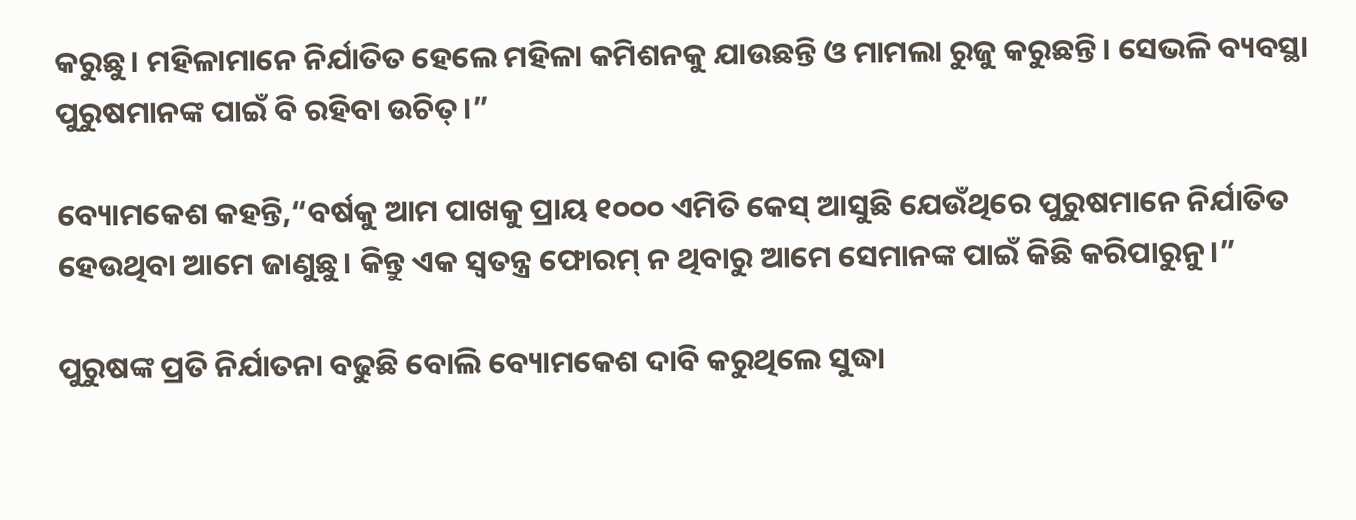କରୁଛୁ। ମହିଳାମାନେ ନିର୍ଯାତିତ ହେଲେ ମହିଳା କମିଶନକୁ ଯାଉଛନ୍ତି ଓ ମାମଲା ରୁଜୁ କରୁଛନ୍ତି। ସେଭଳି ବ୍ୟବସ୍ଥା ପୁରୁଷମାନଙ୍କ ପାଇଁ ବି ରହିବା ଉଚିତ୍।”

ବ୍ୟୋମକେଶ କହନ୍ତି,“ବର୍ଷକୁ ଆମ ପାଖକୁ ପ୍ରାୟ ୧୦୦୦ ଏମିତି କେସ୍ ଆସୁଛି ଯେଉଁଥିରେ ପୁରୁଷମାନେ ନିର୍ଯାତିତ ହେଉଥିବା ଆମେ ଜାଣୁଛୁ। କିନ୍ତୁ ଏକ ସ୍ୱତନ୍ତ୍ର ଫୋରମ୍ ନ ଥିବାରୁ ଆମେ ସେମାନଙ୍କ ପାଇଁ କିଛି କରିପାରୁନୁ।”

ପୁରୁଷଙ୍କ ପ୍ରତି ନିର୍ଯାତନା ବଢୁଛି ବୋଲି ବ୍ୟୋମକେଶ ଦାବି କରୁଥିଲେ ସୁଦ୍ଧା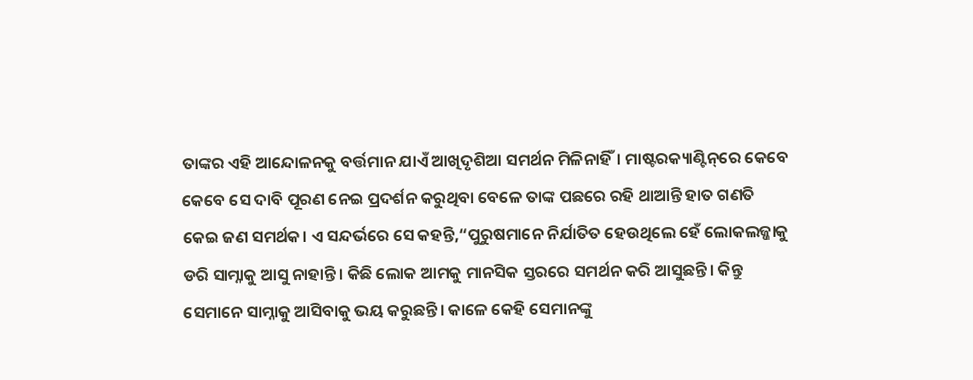ତାଙ୍କର ଏହି ଆନ୍ଦୋଳନକୁ ବର୍ତ୍ତମାନ ଯାଏଁ ଆଖିଦୃଶିଆ ସମର୍ଥନ ମିଳିନାହିଁ। ମାଷ୍ଟରକ୍ୟାଣ୍ଟିନ୍‌ରେ କେବେ କେବେ ସେ ଦାବି ପୂରଣ ନେଇ ପ୍ରଦର୍ଶନ କରୁଥିବା ବେଳେ ତାଙ୍କ ପଛରେ ରହି ଥାଆନ୍ତି ହାତ ଗଣତି କେଇ ଜଣ ସମର୍ଥକ। ଏ ସନ୍ଦର୍ଭରେ ସେ କହନ୍ତି,“ପୁରୁଷମାନେ ନିର୍ଯାତିତ ହେଉଥିଲେ ହେଁ ଲୋକଲଜ୍ଜାକୁ ଡରି ସାମ୍ନାକୁ ଆସୁ ନାହାନ୍ତି। କିଛି ଲୋକ ଆମକୁ ମାନସିକ ସ୍ତରରେ ସମର୍ଥନ କରି ଆସୁଛନ୍ତି। କିନ୍ତୁ ସେମାନେ ସାମ୍ନାକୁ ଆସିବାକୁ ଭୟ କରୁଛନ୍ତି। କାଳେ କେହି ସେମାନଙ୍କୁ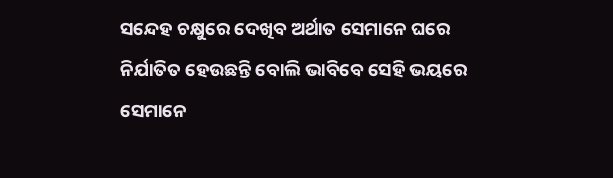ସନ୍ଦେହ ଚକ୍ଷୁରେ ଦେଖିବ ଅର୍ଥାତ ସେମାନେ ଘରେ ନିର୍ଯାତିତ ହେଉଛନ୍ତି ବୋଲି ଭାବିବେ ସେହି ଭୟରେ ସେମାନେ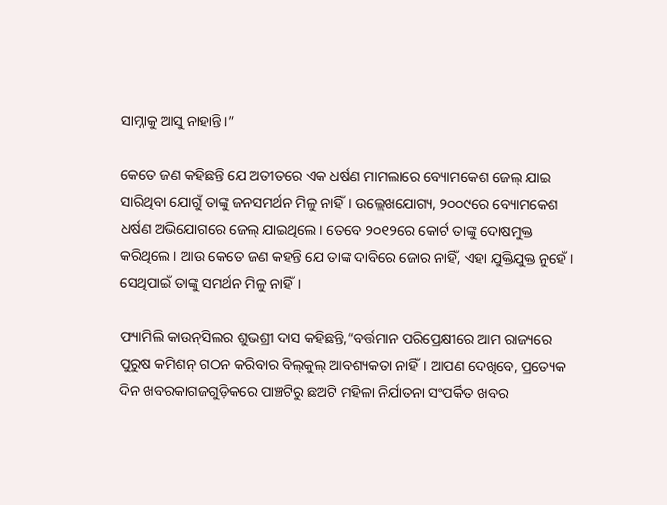ସାମ୍ନାକୁ ଆସୁ ନାହାନ୍ତି।”

କେତେ ଜଣ କହିଛନ୍ତି ଯେ ଅତୀତରେ ଏକ ଧର୍ଷଣ ମାମଲାରେ ବ୍ୟୋମକେଶ ଜେଲ୍ ଯାଇ ସାରିଥିବା ଯୋଗୁଁ ତାଙ୍କୁ ଜନସମର୍ଥନ ମିଳୁ ନାହିଁ। ଉଲ୍ଲେଖଯୋଗ୍ୟ, ୨୦୦୯ରେ ବ୍ୟୋମକେଶ ଧର୍ଷଣ ଅଭିଯୋଗରେ ଜେଲ୍ ଯାଇଥିଲେ। ତେବେ ୨୦୧୨ରେ କୋର୍ଟ ତାଙ୍କୁ ଦୋଷମୁକ୍ତ କରିଥିଲେ। ଆଉ କେତେ ଜଣ କହନ୍ତି ଯେ ତାଙ୍କ ଦାବିରେ ଜୋର ନାହିଁ, ଏହା ଯୁକ୍ତିଯୁକ୍ତ ନୁହେଁ। ସେଥିପାଇଁ ତାଙ୍କୁ ସମର୍ଥନ ମିଳୁ ନାହିଁ।

ଫ୍ୟାମିଲି କାଉନ୍‌ସିଲର ଶୁଭଶ୍ରୀ ଦାସ କହିଛନ୍ତି,“ବର୍ତ୍ତମାନ ପରିପ୍ରେକ୍ଷୀରେ ଆମ ରାଜ୍ୟରେ ପୁରୁଷ କମିଶନ୍‌ ଗଠନ କରିବାର ବିଲ୍‌କୁଲ୍‌ ଆବଶ୍ୟକତା ନାହିଁ। ଆପଣ ଦେଖିବେ, ପ୍ରତ୍ୟେକ ଦିନ ଖବରକାଗଜଗୁଡ଼ିକରେ ପାଞ୍ଚଟିରୁ ଛଅଟି ମହିଳା ନିର୍ଯାତନା ସଂପର୍କିତ ଖବର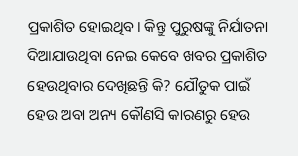ପ୍ରକାଶିତ ହୋଇଥିବ। କିନ୍ତୁ ପୁରୁଷଙ୍କୁ ନିର୍ଯାତନା ଦିଆଯାଉଥିବା ନେଇ କେବେ ଖବର ପ୍ରକାଶିତ ହେଉଥିବାର ଦେଖିଛନ୍ତି କି? ଯୌତୁକ ପାଇଁ ହେଉ ଅବା ଅନ୍ୟ କୌଣସି କାରଣରୁ ହେଉ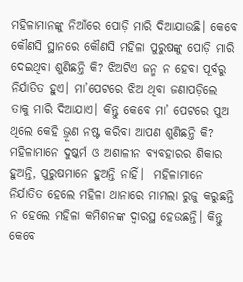ମହିଳାମାନଙ୍କୁ ନିଆଁରେ ପୋଡ଼ି ମାରି ଦିଆଯାଉଛି। କେବେ କୌଣସି ସ୍ଥାନରେ କୌଣସି ମହିଳା ପୁରୁଷଙ୍କୁ ପୋଡ଼ି ମାରି ଦେଇଥିବା ଶୁଣିଛନ୍ତି କି? ଝିଅଟିଏ ଜନ୍ମ ନ ହେବା ପୂର୍ବରୁ ନିର୍ଯାତିତ ହୁଏ। ମା’ପେଟରେ ଝିଅ ଥିବା ଜଣାପଡ଼ିଲେ ତାକୁ ମାରି ଦିଆଯାଏ। କିନ୍ତୁ କେବେ ମା’ ପେଟରେ ପୁଅ ଥିଲେ କେହି ଭ୍ରୂଣ ନଷ୍ଟ କରିବା ଆପଣ ଶୁଣିଛନ୍ତି କି? ମହିଳାମାନେ ଦୁଷ୍କର୍ମ ଓ ଅଶାଳୀନ ବ୍ୟବହାରର ଶିକାର ହୁଅନ୍ତି, ପୁରୁଷମାନେ ହୁଅନ୍ତି ନାହିଁ।  ମହିଳାମାନେ ନିର୍ଯାତିତ ହେଲେ ମହିଳା ଥାନାରେ ମାମଲା ରୁଜୁ କରୁଛନ୍ତି ନ ହେଲେ ମହିଳା କମିଶନଙ୍କ ଦ୍ୱାରସ୍ଥ ହେଉଛନ୍ତି। କିନ୍ତୁ କେବେ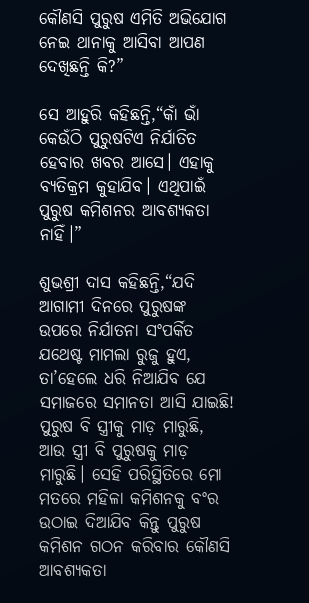କୌଣସି ପୁରୁଷ ଏମିତି ଅଭିଯୋଗ ନେଇ ଥାନାକୁ ଆସିବା ଆପଣ ଦେଖିଛନ୍ତି କି?”

ସେ ଆହୁରି କହିଛନ୍ତି,“କାଁ ଭାଁ କେଉଁଠି ପୁରୁଷଟିଏ ନିର୍ଯାତିତ ହେବାର ଖବର ଆସେ। ଏହାକୁ ବ୍ୟତିକ୍ରମ କୁହାଯିବ। ଏଥିପାଇଁ ପୁରୁଷ କମିଶନର ଆବଶ୍ୟକତା ନାହିଁ।”

ଶୁଭଶ୍ରୀ ଦାସ କହିଛନ୍ତି,“ଯଦି ଆଗାମୀ ଦିନରେ ପୁରୁଷଙ୍କ ଉପରେ ନିର୍ଯାତନା ସଂପର୍କିତ ଯଥେଷ୍ଟ ମାମଲା ରୁଜୁ ହୁଏ, ତା’ହେଲେ ଧରି ନିଆଯିବ ଯେ ସମାଜରେ ସମାନତା ଆସି ଯାଇଛି! ପୁରୁଷ ବି ସ୍ତ୍ରୀକୁ ମାଡ଼ ମାରୁଛି, ଆଉ ସ୍ତ୍ରୀ ବି ପୁରୁଷକୁ ମାଡ଼ ମାରୁଛି। ସେହି ପରିସ୍ଥିତିରେ ମୋ ମତରେ ମହିଳା କମିଶନକୁ ବଂର ଉଠାଇ ଦିଆଯିବ କିନ୍ତୁ ପୁରୁଷ କମିଶନ ଗଠନ କରିବାର କୌଣସି ଆବଶ୍ୟକତା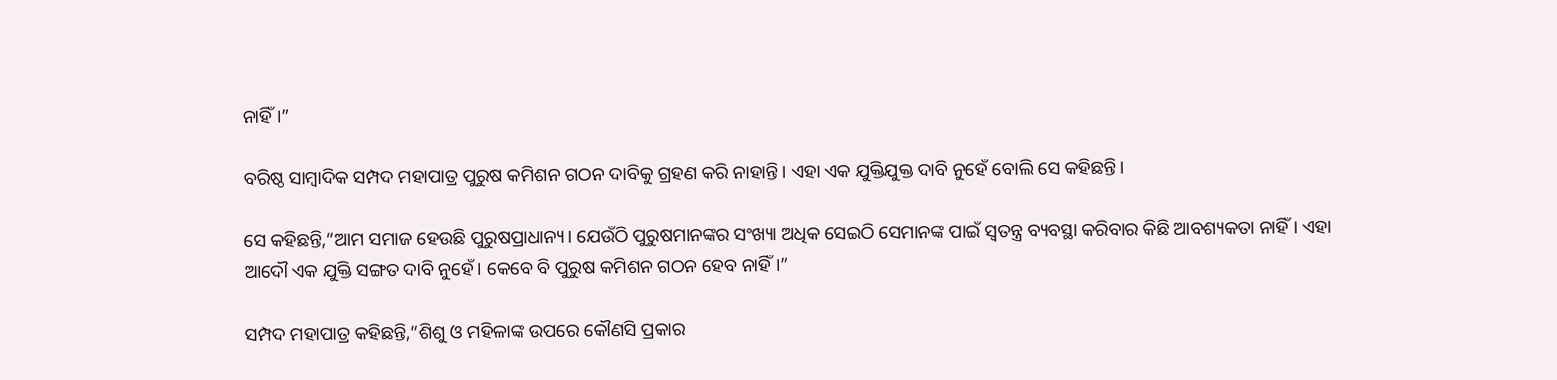ନାହିଁ।”

ବରିଷ୍ଠ ସାମ୍ବାଦିକ ସମ୍ପଦ ମହାପାତ୍ର ପୁରୁଷ କମିଶନ ଗଠନ ଦାବିକୁ ଗ୍ରହଣ କରି ନାହାନ୍ତି। ଏହା ଏକ ଯୁକ୍ତିଯୁକ୍ତ ଦାବି ନୁହେଁ ବୋଲି ସେ କହିଛନ୍ତି।

ସେ କହିଛନ୍ତି,“ଆମ ସମାଜ ହେଉଛି ପୁରୁଷପ୍ରାଧାନ୍ୟ। ଯେଉଁଠି ପୁରୁଷମାନଙ୍କର ସଂଖ୍ୟା ଅଧିକ ସେଇଠି ସେମାନଙ୍କ ପାଇଁ ସ୍ୱତନ୍ତ୍ର ବ୍ୟବସ୍ଥା କରିବାର କିଛି ଆବଶ୍ୟକତା ନାହିଁ। ଏହା ଆଦୌ ଏକ ଯୁକ୍ତି ସଙ୍ଗତ ଦାବି ନୁହେଁ। କେବେ ବି ପୁରୁଷ କମିଶନ ଗଠନ ହେବ ନାହିଁ।”

ସମ୍ପଦ ମହାପାତ୍ର କହିଛନ୍ତି,“ଶିଶୁ ଓ ମହିଳାଙ୍କ ଉପରେ କୌଣସି ପ୍ରକାର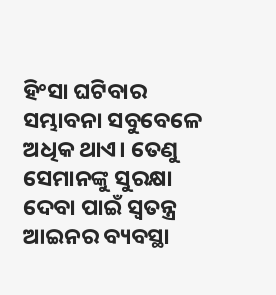ହିଂସା ଘଟିବାର ସମ୍ଭାବନା ସବୁବେଳେ ଅଧିକ ଥାଏ। ତେଣୁ ସେମାନଙ୍କୁ ସୁରକ୍ଷା ଦେବା ପାଇଁ ସ୍ୱତନ୍ତ୍ର ଆଇନର ବ୍ୟବସ୍ଥା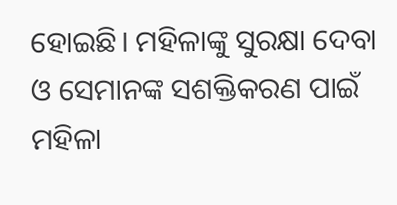ହୋଇଛି। ମହିଳାଙ୍କୁ ସୁରକ୍ଷା ଦେବା ଓ ସେମାନଙ୍କ ସଶକ୍ତିକରଣ ପାଇଁ ମହିଳା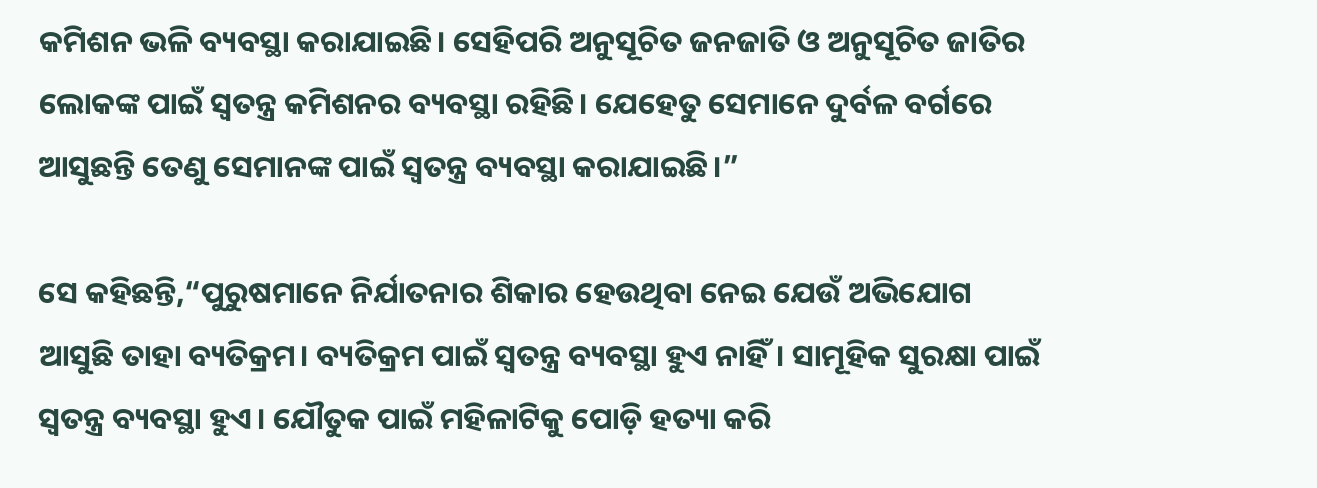କମିଶନ ଭଳି ବ୍ୟବସ୍ଥା କରାଯାଇଛି। ସେହିପରି ଅନୁସୂଚିତ ଜନଜାତି ଓ ଅନୁସୂଚିତ ଜାତିର ଲୋକଙ୍କ ପାଇଁ ସ୍ୱତନ୍ତ୍ର କମିଶନର ବ୍ୟବସ୍ଥା ରହିଛି। ଯେହେତୁ ସେମାନେ ଦୁର୍ବଳ ବର୍ଗରେ ଆସୁଛନ୍ତି ତେଣୁ ସେମାନଙ୍କ ପାଇଁ ସ୍ୱତନ୍ତ୍ର ବ୍ୟବସ୍ଥା କରାଯାଇଛି।”

ସେ କହିଛନ୍ତି,“ପୁରୁଷମାନେ ନିର୍ଯାତନାର ଶିକାର ହେଉଥିବା ନେଇ ଯେଉଁ ଅଭିଯୋଗ ଆସୁଛି ତାହା ବ୍ୟତିକ୍ରମ। ବ୍ୟତିକ୍ରମ ପାଇଁ ସ୍ୱତନ୍ତ୍ର ବ୍ୟବସ୍ଥା ହୁଏ ନାହିଁ। ସାମୂହିକ ସୁରକ୍ଷା ପାଇଁ ସ୍ୱତନ୍ତ୍ର ବ୍ୟବସ୍ଥା ହୁଏ। ଯୌତୁକ ପାଇଁ ମହିଳାଟିକୁ ପୋଡ଼ି ହତ୍ୟା କରି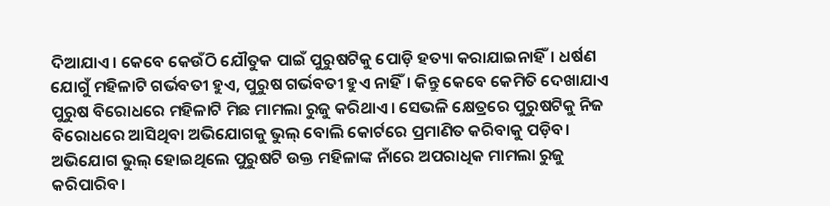ଦିଆଯାଏ। କେବେ କେଉଁଠି ଯୌତୁକ ପାଇଁ ପୁରୁଷଟିକୁ ପୋଡ଼ି ହତ୍ୟା କରାଯାଇନାହିଁ। ଧର୍ଷଣ ଯୋଗୁଁ ମହିଳାଟି ଗର୍ଭବତୀ ହୁଏ, ପୁରୁଷ ଗର୍ଭବତୀ ହୁଏ ନାହିଁ। କିନ୍ତୁ କେବେ କେମିତି ଦେଖାଯାଏ ପୁରୁଷ ବିରୋଧରେ ମହିଳାଟି ମିଛ ମାମଲା ରୁଜୁ କରିଥାଏ। ସେଭଳି କ୍ଷେତ୍ରରେ ପୁରୁଷଟିକୁ ନିଜ ବିରୋଧରେ ଆସିଥିବା ଅଭିଯୋଗକୁ ଭୁଲ୍ ବୋଲି କୋର୍ଟରେ ପ୍ରମାଣିତ କରିବାକୁ ପଡ଼ିବ। ଅଭିଯୋଗ ଭୁଲ୍ ହୋଇଥିଲେ ପୁରୁଷଟି ଉକ୍ତ ମହିଳାଙ୍କ ନାଁରେ ଅପରାଧିକ ମାମଲା ରୁଜୁ କରିପାରିବ।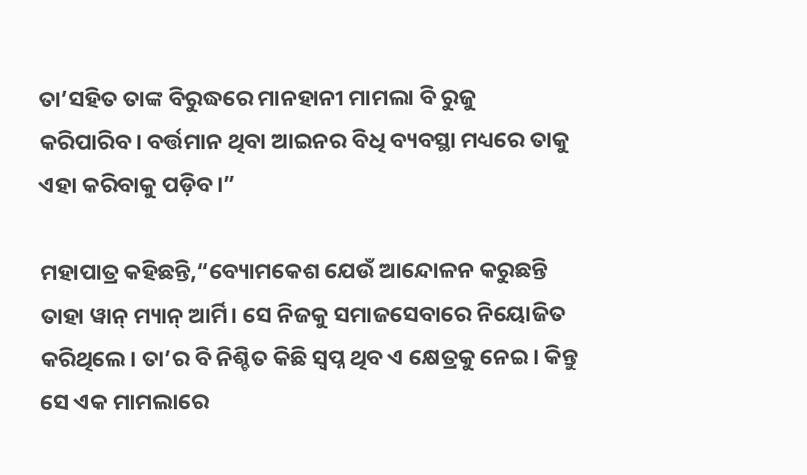ତା’ସହିତ ତାଙ୍କ ବିରୁଦ୍ଧରେ ମାନହାନୀ ମାମଲା ବି ରୁଜୁ କରିପାରିବ। ବର୍ତ୍ତମାନ ଥିବା ଆଇନର ବିଧି ବ୍ୟବସ୍ଥା ମଧ୍ୟରେ ତାକୁ ଏହା କରିବାକୁ ପଡ଼ିବ।”

ମହାପାତ୍ର କହିଛନ୍ତି,“ବ୍ୟୋମକେଶ ଯେଉଁ ଆନ୍ଦୋଳନ କରୁଛନ୍ତି ତାହା ୱାନ୍ ମ୍ୟାନ୍ ଆର୍ମି। ସେ ନିଜକୁ ସମାଜସେବାରେ ନିୟୋଜିତ କରିଥିଲେ। ତା’ର ବି ନିଶ୍ଚିତ କିଛି ସ୍ୱପ୍ନ ଥିବ ଏ କ୍ଷେତ୍ରକୁ ନେଇ। କିନ୍ତୁ ସେ ଏକ ମାମଲାରେ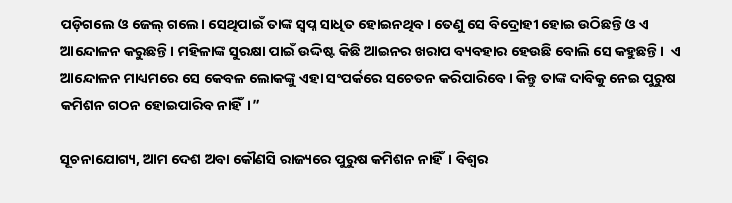ପଡ଼ିଗଲେ ଓ ଜେଲ୍‌ ଗଲେ। ସେଥିପାଇଁ ତାଙ୍କ ସ୍ୱପ୍ନ ସାଧିତ ହୋଇନଥିବ। ତେଣୁ ସେ ବିଦ୍ରୋହୀ ହୋଇ ଉଠିଛନ୍ତି ଓ ଏ ଆନ୍ଦୋଳନ କରୁଛନ୍ତି। ମହିଳାଙ୍କ ସୁରକ୍ଷା ପାଇଁ ଉଦ୍ଦିଷ୍ଟ କିଛି ଆଇନର ଖରାପ ବ୍ୟବହାର ହେଉଛି ବୋଲି ସେ କହୁଛନ୍ତି।  ଏ ଆନ୍ଦୋଳନ ମାଧ୍ୟମରେ ସେ କେବଳ ଲୋକଙ୍କୁ ଏହା ସଂପର୍କରେ ସଚେତନ କରିପାରିବେ। କିନ୍ତୁ ତାଙ୍କ ଦାବିକୁ ନେଇ ପୁରୁଷ କମିଶନ ଗଠନ ହୋଇପାରିବ ନାହିଁ।”

ସୂଚନାଯୋଗ୍ୟ, ଆମ ଦେଶ ଅବା କୌଣସି ରାଜ୍ୟରେ ପୁରୁଷ କମିଶନ ନାହିଁ। ବିଶ୍ୱର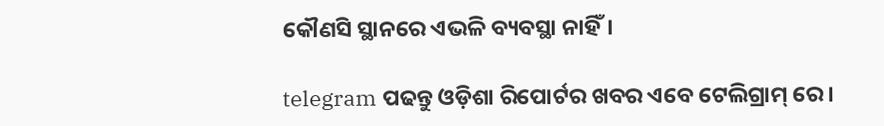କୌଣସି ସ୍ଥାନରେ ଏଭଳି ବ୍ୟବସ୍ଥା ନାହିଁ।

telegram ପଢନ୍ତୁ ଓଡ଼ିଶା ରିପୋର୍ଟର ଖବର ଏବେ ଟେଲିଗ୍ରାମ୍ ରେ।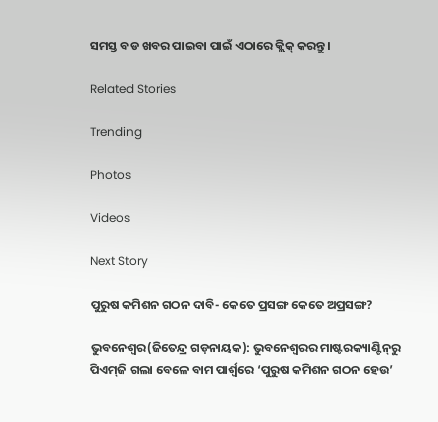ସମସ୍ତ ବଡ ଖବର ପାଇବା ପାଇଁ ଏଠାରେ କ୍ଲିକ୍ କରନ୍ତୁ।

Related Stories

Trending

Photos

Videos

Next Story

ପୁରୁଷ କମିଶନ ଗଠନ ଦାବି- କେତେ ପ୍ରସଙ୍ଗ କେତେ ଅପ୍ରସଙ୍ଗ?

ଭୁବନେଶ୍ୱର(ଜିତେନ୍ଦ୍ର ଗଡ଼ନାୟକ): ଭୁବନେଶ୍ୱରର ମାଷ୍ଟରକ୍ୟାଣ୍ଟିନ୍‌ରୁ ପିଏମ୍‌ଜି ଗଲା ବେଳେ ବାମ ପାର୍ଶ୍ୱରେ ‘ପୁରୁଷ କମିଶନ ଗଠନ ହେଉ’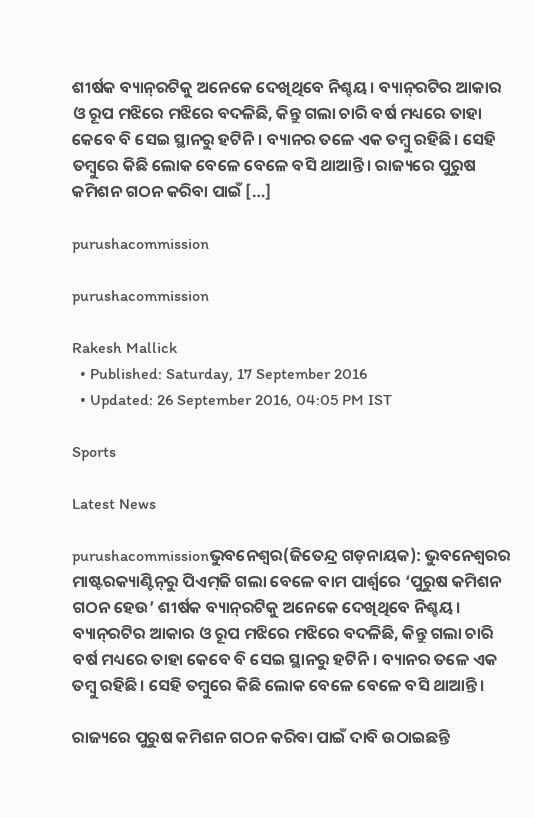ଶୀର୍ଷକ ବ୍ୟାନ୍‌ରଟିକୁ ଅନେକେ ଦେଖିଥିବେ ନିଶ୍ଚୟ। ବ୍ୟାନ୍‌ରଟିର ଆକାର ଓ ରୂପ ମଝିରେ ମଝିରେ ବଦଳିଛି, କିନ୍ତୁ ଗଲା ଚାରି ବର୍ଷ ମଧ୍ୟରେ ତାହା କେବେ ବି ସେଇ ସ୍ଥାନରୁ ହଟିନି। ବ୍ୟାନର ତଳେ ଏକ ତମ୍ବୁ ରହିଛି। ସେହି ତମ୍ବୁରେ କିଛି ଲୋକ ବେଳେ ବେଳେ ବସି ଥାଆନ୍ତି। ରାଜ୍ୟରେ ପୁରୁଷ କମିଶନ ଗଠନ କରିବା ପାଇଁ […]

purushacommission

purushacommission

Rakesh Mallick
  • Published: Saturday, 17 September 2016
  • Updated: 26 September 2016, 04:05 PM IST

Sports

Latest News

purushacommissionଭୁବନେଶ୍ୱର(ଜିତେନ୍ଦ୍ର ଗଡ଼ନାୟକ): ଭୁବନେଶ୍ୱରର ମାଷ୍ଟରକ୍ୟାଣ୍ଟିନ୍‌ରୁ ପିଏମ୍‌ଜି ଗଲା ବେଳେ ବାମ ପାର୍ଶ୍ୱରେ ‘ପୁରୁଷ କମିଶନ ଗଠନ ହେଉ’ ଶୀର୍ଷକ ବ୍ୟାନ୍‌ରଟିକୁ ଅନେକେ ଦେଖିଥିବେ ନିଶ୍ଚୟ। ବ୍ୟାନ୍‌ରଟିର ଆକାର ଓ ରୂପ ମଝିରେ ମଝିରେ ବଦଳିଛି, କିନ୍ତୁ ଗଲା ଚାରି ବର୍ଷ ମଧ୍ୟରେ ତାହା କେବେ ବି ସେଇ ସ୍ଥାନରୁ ହଟିନି। ବ୍ୟାନର ତଳେ ଏକ ତମ୍ବୁ ରହିଛି। ସେହି ତମ୍ବୁରେ କିଛି ଲୋକ ବେଳେ ବେଳେ ବସି ଥାଆନ୍ତି।

ରାଜ୍ୟରେ ପୁରୁଷ କମିଶନ ଗଠନ କରିବା ପାଇଁ ଦାବି ଉଠାଇଛନ୍ତି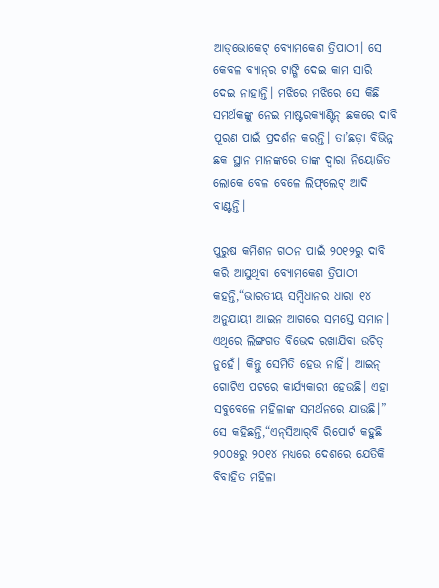ଆଡ୍‌ଭୋକେଟ୍‌ ବ୍ୟୋମକେଶ ତ୍ରିପାଠୀ। ସେ କେବଳ ବ୍ୟାନ୍‌ର ଟାଙ୍ଗି ଦେଇ କାମ ସାରି ଦେଇ ନାହାନ୍ତି। ମଝିରେ ମଝିରେ ସେ କିଛି ସମର୍ଥକଙ୍କୁ ନେଇ ମାଷ୍ଟରକ୍ୟାଣ୍ଟିନ୍ ଛକରେ ଦାବି ପୂରଣ ପାଇଁ ପ୍ରଦର୍ଶନ କରନ୍ତି। ତା’ଛଡ଼ା ବିଭିନ୍ନ ଛକ ସ୍ଥାନ ମାନଙ୍କରେ ତାଙ୍କ ଦ୍ୱାରା ନିୟୋଜିତ ଲୋକେ ବେଳ ବେଳେ ଲିଫ୍‌ଲେଟ୍‌ ଆଦି ବାଣ୍ଟନ୍ତି।

ପୁରୁଷ କମିଶନ ଗଠନ ପାଇଁ ୨୦୧୨ରୁ ଦାବି କରି ଆସୁଥିବା ବ୍ୟୋମକେଶ ତ୍ରିପାଠୀ କହନ୍ତି,“ଭାରତୀୟ ସମ୍ବିଧାନର ଧାରା ୧୪ ଅନୁଯାୟୀ ଆଇନ ଆଗରେ ସମସ୍ତେ ସମାନ। ଏଥିରେ ଲିଙ୍ଗଗତ ବିଭେଦ ରଖାଯିବା ଉଚିତ୍ ନୁହେଁ। କିନ୍ତୁ ସେମିତି ହେଉ ନାହିଁ। ଆଇନ୍ ଗୋଟିଏ ପଟରେ କାର୍ଯ୍ୟକାରୀ ହେଉଛି। ଏହା ସବୁବେଳେ ମହିଳାଙ୍କ ସମର୍ଥନରେ ଯାଉଛି।” ସେ କହିଛନ୍ତି,“ଏନ୍‌ସିଆର୍‌ବି ରିପୋର୍ଟ କହୁଛି ୨୦୦୫ରୁ ୨୦୧୪ ମଧ୍ୟରେ ଦେଶରେ ଯେତିକି ବିବାହିତ ମହିଳା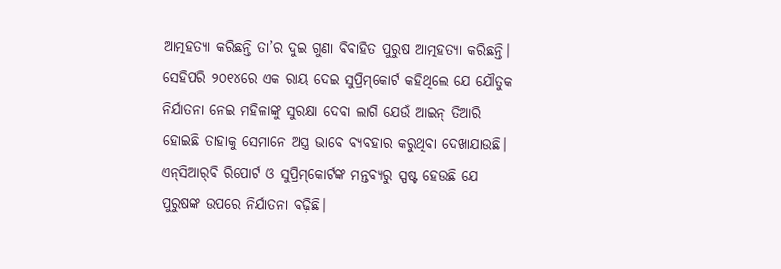ଆତ୍ମହତ୍ୟା କରିଛନ୍ତି ତା’ର ଦୁଇ ଗୁଣା ବିବାହିତ ପୁରୁଷ ଆତ୍ମହତ୍ୟା କରିଛନ୍ତି। ସେହିପରି ୨୦୧୪ରେ ଏକ ରାୟ ଦେଇ ସୁପ୍ରିମ୍‌କୋର୍ଟ କହିଥିଲେ ଯେ ଯୌତୁକ ନିର୍ଯାତନା ନେଇ ମହିଳାଙ୍କୁ ସୁରକ୍ଷା ଦେବା ଲାଗି ଯେଉଁ ଆଇନ୍‌ ତିଆରି ହୋଇଛି ତାହାକୁ ସେମାନେ ଅସ୍ତ୍ର ଭାବେ ବ୍ୟବହାର କରୁଥିବା ଦେଖାଯାଉଛି। ଏନ୍‌ସିଆର୍‌ବି ରିପୋର୍ଟ ଓ ସୁପ୍ରିମ୍‌କୋର୍ଟଙ୍କ ମନ୍ତବ୍ୟରୁ ସ୍ପଷ୍ଟ ହେଉଛି ଯେ ପୁରୁଷଙ୍କ ଉପରେ ନିର୍ଯାତନା ବଢ଼ିଛି।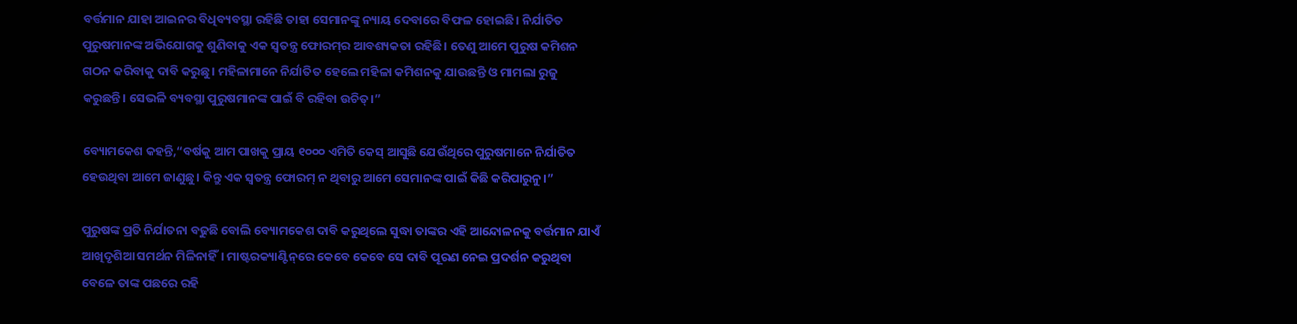ବର୍ତ୍ତମାନ ଯାହା ଆଇନର ବିଧିବ୍ୟବସ୍ଥା ରହିଛି ତାହା ସେମାନଙ୍କୁ ନ୍ୟାୟ ଦେବାରେ ବିଫଳ ହୋଇଛି। ନିର୍ଯାତିତ ପୁରୁଷମାନଙ୍କ ଅଭିଯୋଗକୁ ଶୁଣିବାକୁ ଏକ ସ୍ୱତନ୍ତ୍ର ଫୋରମ୍‌ର ଆବଶ୍ୟକତା ରହିଛି। ତେଣୁ ଆମେ ପୁରୁଷ କମିଶନ ଗଠନ କରିବାକୁ ଦାବି କରୁଛୁ। ମହିଳାମାନେ ନିର୍ଯାତିତ ହେଲେ ମହିଳା କମିଶନକୁ ଯାଉଛନ୍ତି ଓ ମାମଲା ରୁଜୁ କରୁଛନ୍ତି। ସେଭଳି ବ୍ୟବସ୍ଥା ପୁରୁଷମାନଙ୍କ ପାଇଁ ବି ରହିବା ଉଚିତ୍।”

ବ୍ୟୋମକେଶ କହନ୍ତି,“ବର୍ଷକୁ ଆମ ପାଖକୁ ପ୍ରାୟ ୧୦୦୦ ଏମିତି କେସ୍ ଆସୁଛି ଯେଉଁଥିରେ ପୁରୁଷମାନେ ନିର୍ଯାତିତ ହେଉଥିବା ଆମେ ଜାଣୁଛୁ। କିନ୍ତୁ ଏକ ସ୍ୱତନ୍ତ୍ର ଫୋରମ୍ ନ ଥିବାରୁ ଆମେ ସେମାନଙ୍କ ପାଇଁ କିଛି କରିପାରୁନୁ।”

ପୁରୁଷଙ୍କ ପ୍ରତି ନିର୍ଯାତନା ବଢୁଛି ବୋଲି ବ୍ୟୋମକେଶ ଦାବି କରୁଥିଲେ ସୁଦ୍ଧା ତାଙ୍କର ଏହି ଆନ୍ଦୋଳନକୁ ବର୍ତ୍ତମାନ ଯାଏଁ ଆଖିଦୃଶିଆ ସମର୍ଥନ ମିଳିନାହିଁ। ମାଷ୍ଟରକ୍ୟାଣ୍ଟିନ୍‌ରେ କେବେ କେବେ ସେ ଦାବି ପୂରଣ ନେଇ ପ୍ରଦର୍ଶନ କରୁଥିବା ବେଳେ ତାଙ୍କ ପଛରେ ରହି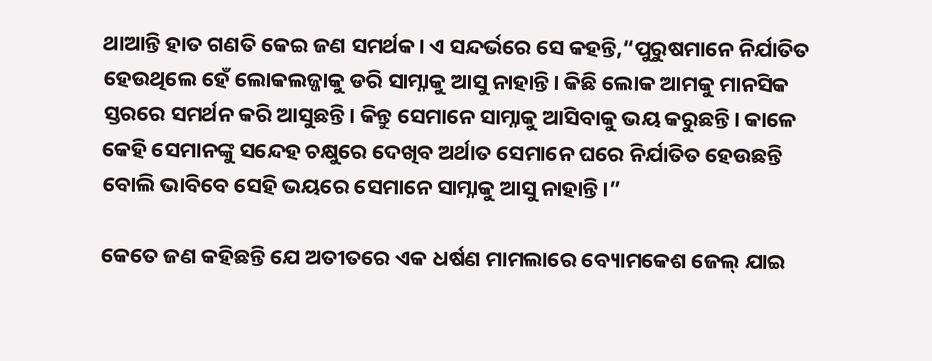ଥାଆନ୍ତି ହାତ ଗଣତି କେଇ ଜଣ ସମର୍ଥକ। ଏ ସନ୍ଦର୍ଭରେ ସେ କହନ୍ତି,“ପୁରୁଷମାନେ ନିର୍ଯାତିତ ହେଉଥିଲେ ହେଁ ଲୋକଲଜ୍ଜାକୁ ଡରି ସାମ୍ନାକୁ ଆସୁ ନାହାନ୍ତି। କିଛି ଲୋକ ଆମକୁ ମାନସିକ ସ୍ତରରେ ସମର୍ଥନ କରି ଆସୁଛନ୍ତି। କିନ୍ତୁ ସେମାନେ ସାମ୍ନାକୁ ଆସିବାକୁ ଭୟ କରୁଛନ୍ତି। କାଳେ କେହି ସେମାନଙ୍କୁ ସନ୍ଦେହ ଚକ୍ଷୁରେ ଦେଖିବ ଅର୍ଥାତ ସେମାନେ ଘରେ ନିର୍ଯାତିତ ହେଉଛନ୍ତି ବୋଲି ଭାବିବେ ସେହି ଭୟରେ ସେମାନେ ସାମ୍ନାକୁ ଆସୁ ନାହାନ୍ତି।”

କେତେ ଜଣ କହିଛନ୍ତି ଯେ ଅତୀତରେ ଏକ ଧର୍ଷଣ ମାମଲାରେ ବ୍ୟୋମକେଶ ଜେଲ୍ ଯାଇ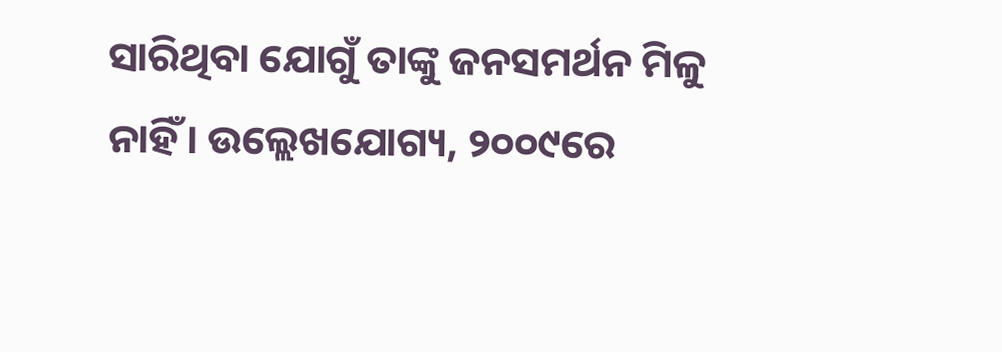ସାରିଥିବା ଯୋଗୁଁ ତାଙ୍କୁ ଜନସମର୍ଥନ ମିଳୁ ନାହିଁ। ଉଲ୍ଲେଖଯୋଗ୍ୟ, ୨୦୦୯ରେ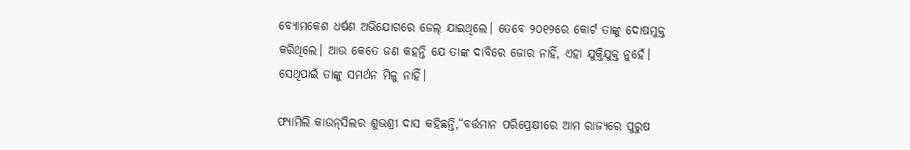ବ୍ୟୋମକେଶ ଧର୍ଷଣ ଅଭିଯୋଗରେ ଜେଲ୍ ଯାଇଥିଲେ। ତେବେ ୨୦୧୨ରେ କୋର୍ଟ ତାଙ୍କୁ ଦୋଷମୁକ୍ତ କରିଥିଲେ। ଆଉ କେତେ ଜଣ କହନ୍ତି ଯେ ତାଙ୍କ ଦାବିରେ ଜୋର ନାହିଁ, ଏହା ଯୁକ୍ତିଯୁକ୍ତ ନୁହେଁ। ସେଥିପାଇଁ ତାଙ୍କୁ ସମର୍ଥନ ମିଳୁ ନାହିଁ।

ଫ୍ୟାମିଲି କାଉନ୍‌ସିଲର ଶୁଭଶ୍ରୀ ଦାସ କହିଛନ୍ତି,“ବର୍ତ୍ତମାନ ପରିପ୍ରେକ୍ଷୀରେ ଆମ ରାଜ୍ୟରେ ପୁରୁଷ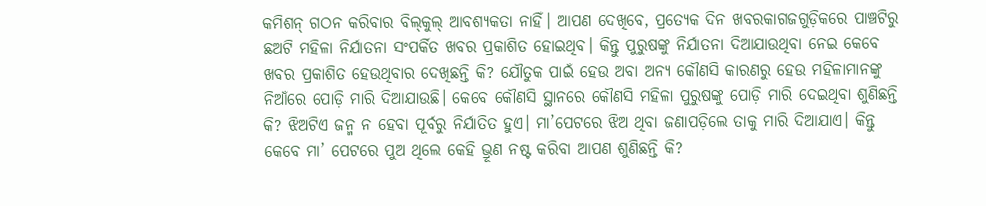କମିଶନ୍‌ ଗଠନ କରିବାର ବିଲ୍‌କୁଲ୍‌ ଆବଶ୍ୟକତା ନାହିଁ। ଆପଣ ଦେଖିବେ, ପ୍ରତ୍ୟେକ ଦିନ ଖବରକାଗଜଗୁଡ଼ିକରେ ପାଞ୍ଚଟିରୁ ଛଅଟି ମହିଳା ନିର୍ଯାତନା ସଂପର୍କିତ ଖବର ପ୍ରକାଶିତ ହୋଇଥିବ। କିନ୍ତୁ ପୁରୁଷଙ୍କୁ ନିର୍ଯାତନା ଦିଆଯାଉଥିବା ନେଇ କେବେ ଖବର ପ୍ରକାଶିତ ହେଉଥିବାର ଦେଖିଛନ୍ତି କି? ଯୌତୁକ ପାଇଁ ହେଉ ଅବା ଅନ୍ୟ କୌଣସି କାରଣରୁ ହେଉ ମହିଳାମାନଙ୍କୁ ନିଆଁରେ ପୋଡ଼ି ମାରି ଦିଆଯାଉଛି। କେବେ କୌଣସି ସ୍ଥାନରେ କୌଣସି ମହିଳା ପୁରୁଷଙ୍କୁ ପୋଡ଼ି ମାରି ଦେଇଥିବା ଶୁଣିଛନ୍ତି କି? ଝିଅଟିଏ ଜନ୍ମ ନ ହେବା ପୂର୍ବରୁ ନିର୍ଯାତିତ ହୁଏ। ମା’ପେଟରେ ଝିଅ ଥିବା ଜଣାପଡ଼ିଲେ ତାକୁ ମାରି ଦିଆଯାଏ। କିନ୍ତୁ କେବେ ମା’ ପେଟରେ ପୁଅ ଥିଲେ କେହି ଭ୍ରୂଣ ନଷ୍ଟ କରିବା ଆପଣ ଶୁଣିଛନ୍ତି କି?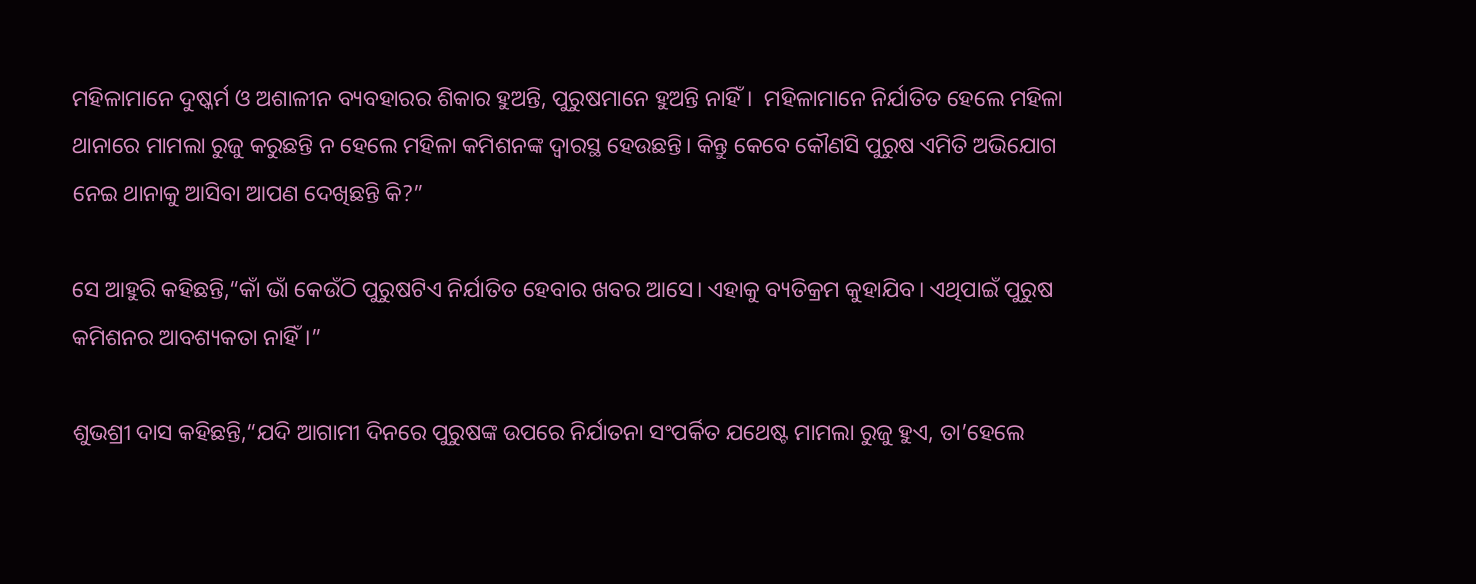ମହିଳାମାନେ ଦୁଷ୍କର୍ମ ଓ ଅଶାଳୀନ ବ୍ୟବହାରର ଶିକାର ହୁଅନ୍ତି, ପୁରୁଷମାନେ ହୁଅନ୍ତି ନାହିଁ।  ମହିଳାମାନେ ନିର୍ଯାତିତ ହେଲେ ମହିଳା ଥାନାରେ ମାମଲା ରୁଜୁ କରୁଛନ୍ତି ନ ହେଲେ ମହିଳା କମିଶନଙ୍କ ଦ୍ୱାରସ୍ଥ ହେଉଛନ୍ତି। କିନ୍ତୁ କେବେ କୌଣସି ପୁରୁଷ ଏମିତି ଅଭିଯୋଗ ନେଇ ଥାନାକୁ ଆସିବା ଆପଣ ଦେଖିଛନ୍ତି କି?”

ସେ ଆହୁରି କହିଛନ୍ତି,“କାଁ ଭାଁ କେଉଁଠି ପୁରୁଷଟିଏ ନିର୍ଯାତିତ ହେବାର ଖବର ଆସେ। ଏହାକୁ ବ୍ୟତିକ୍ରମ କୁହାଯିବ। ଏଥିପାଇଁ ପୁରୁଷ କମିଶନର ଆବଶ୍ୟକତା ନାହିଁ।”

ଶୁଭଶ୍ରୀ ଦାସ କହିଛନ୍ତି,“ଯଦି ଆଗାମୀ ଦିନରେ ପୁରୁଷଙ୍କ ଉପରେ ନିର୍ଯାତନା ସଂପର୍କିତ ଯଥେଷ୍ଟ ମାମଲା ରୁଜୁ ହୁଏ, ତା’ହେଲେ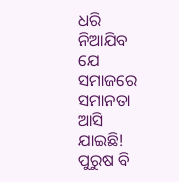ଧରି ନିଆଯିବ ଯେ ସମାଜରେ ସମାନତା ଆସି ଯାଇଛି! ପୁରୁଷ ବି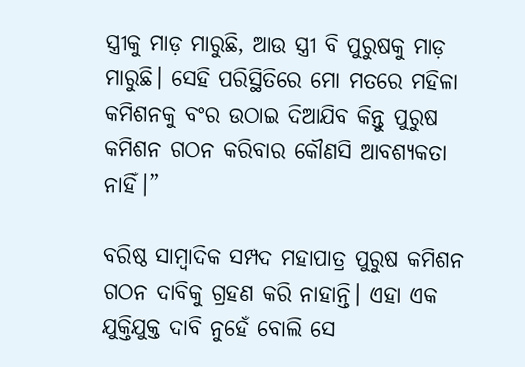ସ୍ତ୍ରୀକୁ ମାଡ଼ ମାରୁଛି, ଆଉ ସ୍ତ୍ରୀ ବି ପୁରୁଷକୁ ମାଡ଼ ମାରୁଛି। ସେହି ପରିସ୍ଥିତିରେ ମୋ ମତରେ ମହିଳା କମିଶନକୁ ବଂର ଉଠାଇ ଦିଆଯିବ କିନ୍ତୁ ପୁରୁଷ କମିଶନ ଗଠନ କରିବାର କୌଣସି ଆବଶ୍ୟକତା ନାହିଁ।”

ବରିଷ୍ଠ ସାମ୍ବାଦିକ ସମ୍ପଦ ମହାପାତ୍ର ପୁରୁଷ କମିଶନ ଗଠନ ଦାବିକୁ ଗ୍ରହଣ କରି ନାହାନ୍ତି। ଏହା ଏକ ଯୁକ୍ତିଯୁକ୍ତ ଦାବି ନୁହେଁ ବୋଲି ସେ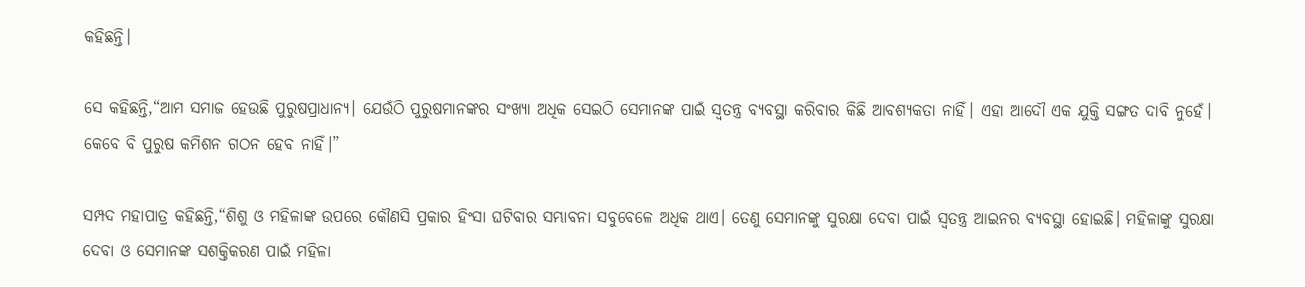କହିଛନ୍ତି।

ସେ କହିଛନ୍ତି,“ଆମ ସମାଜ ହେଉଛି ପୁରୁଷପ୍ରାଧାନ୍ୟ। ଯେଉଁଠି ପୁରୁଷମାନଙ୍କର ସଂଖ୍ୟା ଅଧିକ ସେଇଠି ସେମାନଙ୍କ ପାଇଁ ସ୍ୱତନ୍ତ୍ର ବ୍ୟବସ୍ଥା କରିବାର କିଛି ଆବଶ୍ୟକତା ନାହିଁ। ଏହା ଆଦୌ ଏକ ଯୁକ୍ତି ସଙ୍ଗତ ଦାବି ନୁହେଁ। କେବେ ବି ପୁରୁଷ କମିଶନ ଗଠନ ହେବ ନାହିଁ।”

ସମ୍ପଦ ମହାପାତ୍ର କହିଛନ୍ତି,“ଶିଶୁ ଓ ମହିଳାଙ୍କ ଉପରେ କୌଣସି ପ୍ରକାର ହିଂସା ଘଟିବାର ସମ୍ଭାବନା ସବୁବେଳେ ଅଧିକ ଥାଏ। ତେଣୁ ସେମାନଙ୍କୁ ସୁରକ୍ଷା ଦେବା ପାଇଁ ସ୍ୱତନ୍ତ୍ର ଆଇନର ବ୍ୟବସ୍ଥା ହୋଇଛି। ମହିଳାଙ୍କୁ ସୁରକ୍ଷା ଦେବା ଓ ସେମାନଙ୍କ ସଶକ୍ତିକରଣ ପାଇଁ ମହିଳା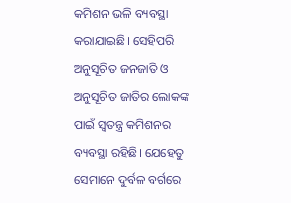କମିଶନ ଭଳି ବ୍ୟବସ୍ଥା କରାଯାଇଛି। ସେହିପରି ଅନୁସୂଚିତ ଜନଜାତି ଓ ଅନୁସୂଚିତ ଜାତିର ଲୋକଙ୍କ ପାଇଁ ସ୍ୱତନ୍ତ୍ର କମିଶନର ବ୍ୟବସ୍ଥା ରହିଛି। ଯେହେତୁ ସେମାନେ ଦୁର୍ବଳ ବର୍ଗରେ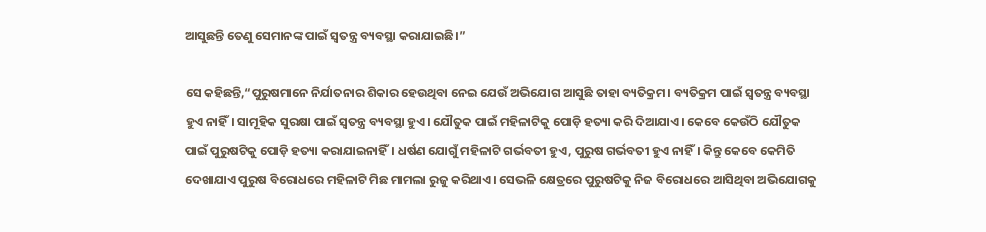ଆସୁଛନ୍ତି ତେଣୁ ସେମାନଙ୍କ ପାଇଁ ସ୍ୱତନ୍ତ୍ର ବ୍ୟବସ୍ଥା କରାଯାଇଛି।”

ସେ କହିଛନ୍ତି,“ପୁରୁଷମାନେ ନିର୍ଯାତନାର ଶିକାର ହେଉଥିବା ନେଇ ଯେଉଁ ଅଭିଯୋଗ ଆସୁଛି ତାହା ବ୍ୟତିକ୍ରମ। ବ୍ୟତିକ୍ରମ ପାଇଁ ସ୍ୱତନ୍ତ୍ର ବ୍ୟବସ୍ଥା ହୁଏ ନାହିଁ। ସାମୂହିକ ସୁରକ୍ଷା ପାଇଁ ସ୍ୱତନ୍ତ୍ର ବ୍ୟବସ୍ଥା ହୁଏ। ଯୌତୁକ ପାଇଁ ମହିଳାଟିକୁ ପୋଡ଼ି ହତ୍ୟା କରି ଦିଆଯାଏ। କେବେ କେଉଁଠି ଯୌତୁକ ପାଇଁ ପୁରୁଷଟିକୁ ପୋଡ଼ି ହତ୍ୟା କରାଯାଇନାହିଁ। ଧର୍ଷଣ ଯୋଗୁଁ ମହିଳାଟି ଗର୍ଭବତୀ ହୁଏ, ପୁରୁଷ ଗର୍ଭବତୀ ହୁଏ ନାହିଁ। କିନ୍ତୁ କେବେ କେମିତି ଦେଖାଯାଏ ପୁରୁଷ ବିରୋଧରେ ମହିଳାଟି ମିଛ ମାମଲା ରୁଜୁ କରିଥାଏ। ସେଭଳି କ୍ଷେତ୍ରରେ ପୁରୁଷଟିକୁ ନିଜ ବିରୋଧରେ ଆସିଥିବା ଅଭିଯୋଗକୁ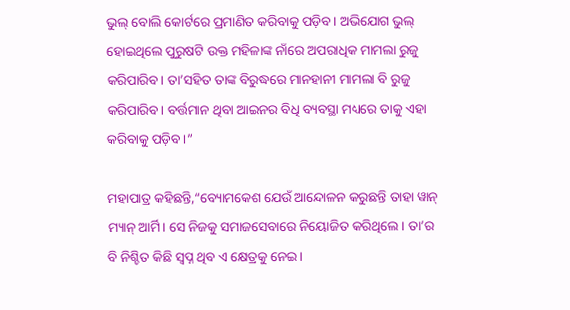ଭୁଲ୍ ବୋଲି କୋର୍ଟରେ ପ୍ରମାଣିତ କରିବାକୁ ପଡ଼ିବ। ଅଭିଯୋଗ ଭୁଲ୍ ହୋଇଥିଲେ ପୁରୁଷଟି ଉକ୍ତ ମହିଳାଙ୍କ ନାଁରେ ଅପରାଧିକ ମାମଲା ରୁଜୁ କରିପାରିବ। ତା’ସହିତ ତାଙ୍କ ବିରୁଦ୍ଧରେ ମାନହାନୀ ମାମଲା ବି ରୁଜୁ କରିପାରିବ। ବର୍ତ୍ତମାନ ଥିବା ଆଇନର ବିଧି ବ୍ୟବସ୍ଥା ମଧ୍ୟରେ ତାକୁ ଏହା କରିବାକୁ ପଡ଼ିବ।”

ମହାପାତ୍ର କହିଛନ୍ତି,“ବ୍ୟୋମକେଶ ଯେଉଁ ଆନ୍ଦୋଳନ କରୁଛନ୍ତି ତାହା ୱାନ୍ ମ୍ୟାନ୍ ଆର୍ମି। ସେ ନିଜକୁ ସମାଜସେବାରେ ନିୟୋଜିତ କରିଥିଲେ। ତା’ର ବି ନିଶ୍ଚିତ କିଛି ସ୍ୱପ୍ନ ଥିବ ଏ କ୍ଷେତ୍ରକୁ ନେଇ।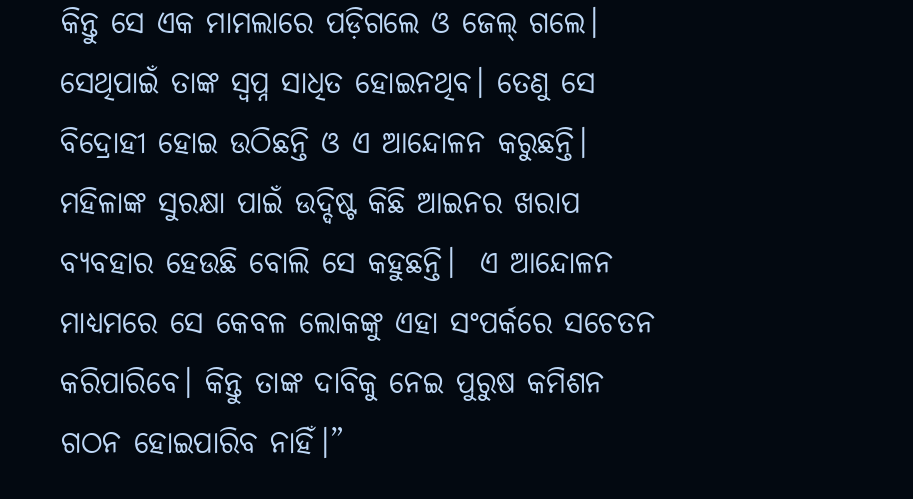କିନ୍ତୁ ସେ ଏକ ମାମଲାରେ ପଡ଼ିଗଲେ ଓ ଜେଲ୍‌ ଗଲେ। ସେଥିପାଇଁ ତାଙ୍କ ସ୍ୱପ୍ନ ସାଧିତ ହୋଇନଥିବ। ତେଣୁ ସେ ବିଦ୍ରୋହୀ ହୋଇ ଉଠିଛନ୍ତି ଓ ଏ ଆନ୍ଦୋଳନ କରୁଛନ୍ତି। ମହିଳାଙ୍କ ସୁରକ୍ଷା ପାଇଁ ଉଦ୍ଦିଷ୍ଟ କିଛି ଆଇନର ଖରାପ ବ୍ୟବହାର ହେଉଛି ବୋଲି ସେ କହୁଛନ୍ତି।  ଏ ଆନ୍ଦୋଳନ ମାଧ୍ୟମରେ ସେ କେବଳ ଲୋକଙ୍କୁ ଏହା ସଂପର୍କରେ ସଚେତନ କରିପାରିବେ। କିନ୍ତୁ ତାଙ୍କ ଦାବିକୁ ନେଇ ପୁରୁଷ କମିଶନ ଗଠନ ହୋଇପାରିବ ନାହିଁ।”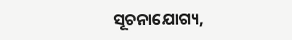ସୂଚନାଯୋଗ୍ୟ,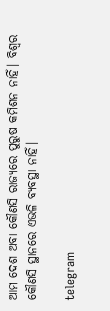ଆମ ଦେଶ ଅବା କୌଣସି ରାଜ୍ୟରେ ପୁରୁଷ କମିଶନ ନାହିଁ। ବିଶ୍ୱର କୌଣସି ସ୍ଥାନରେ ଏଭଳି ବ୍ୟବସ୍ଥା ନାହିଁ।

telegram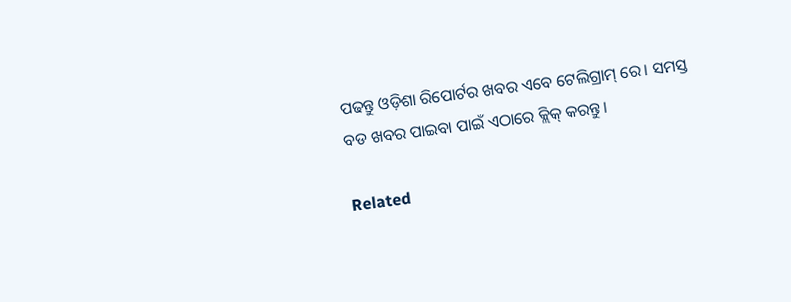ପଢନ୍ତୁ ଓଡ଼ିଶା ରିପୋର୍ଟର ଖବର ଏବେ ଟେଲିଗ୍ରାମ୍ ରେ। ସମସ୍ତ ବଡ ଖବର ପାଇବା ପାଇଁ ଏଠାରେ କ୍ଲିକ୍ କରନ୍ତୁ।

Related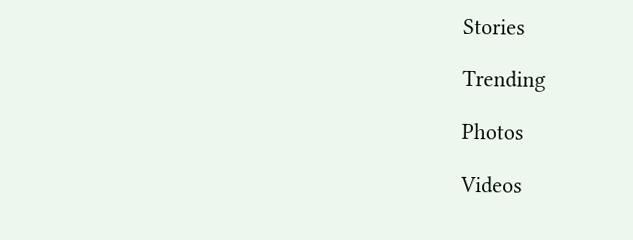Stories

Trending

Photos

Videos